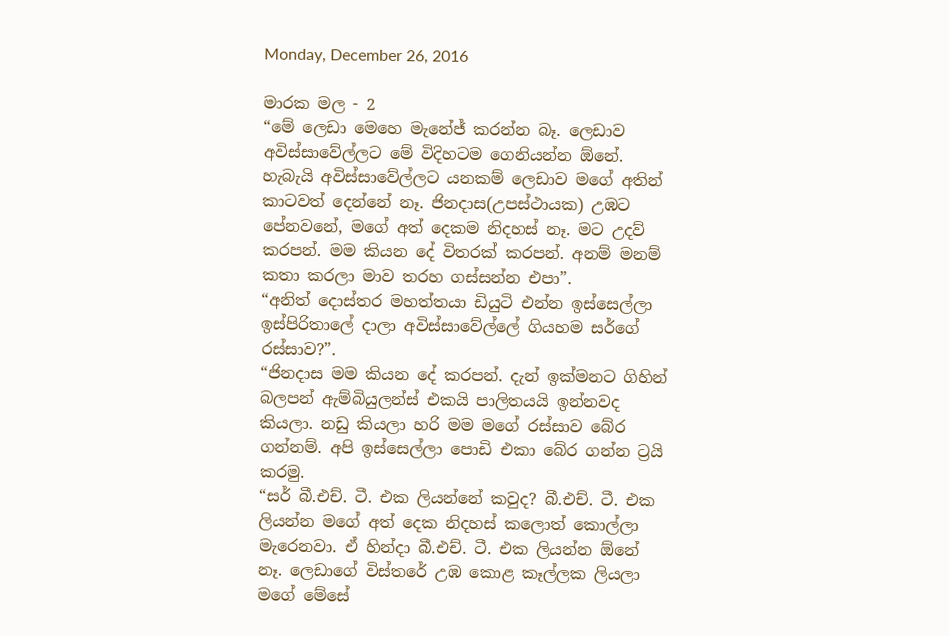Monday, December 26, 2016

මාරක මල - 2
“මේ ලෙඩා මෙහෙ මැනේජ් කරන්න බෑ. ලෙඩාව අවිස්සාවේල්ලට මේ විදිහටම ගෙනියන්න ඕනේ. හැබැයි අවිස්සාවේල්ලට යනකම් ලෙඩාව මගේ අතින් කාටවත් දෙන්නේ නෑ. ජිනදාස(උපස්ථායක) උඹට පේනවනේ, මගේ අත් දෙකම නිදහස් නෑ. මට උදව් කරපන්. මම කියන දේ විතරක් කරපන්. අනම් මනම් කතා කරලා මාව තරහ ගස්සන්න එපා”.
“අනිත් දොස්තර මහත්තයා ඩියුටි එන්න ඉස්සෙල්ලා ඉස්පිරිතාලේ දාලා අවිස්සාවේල්ලේ ගියහම සර්ගේ රස්සාව?”.
“ජිනදාස මම කියන දේ කරපන්. දැන් ඉක්මනට ගිහින් බලපන් ඇම්බියුලන්ස් එකයි පාලිතයයි ඉන්නවද කියලා. නඩු කියලා හරි මම මගේ රස්සාව බේර ගන්නම්. අපි ඉස්සෙල්ලා පොඩි එකා බේර ගන්න ට්‍රයි කරමු.
“සර් බී.එච්. ටී. එක ලියන්නේ කවුද? බී.එච්. ටී. එක ලියන්න මගේ අත් දෙක නිදහස් කලොත් කොල්ලා මැරෙනවා. ඒ හින්දා බී.එච්. ටී. එක ලියන්න ඕනේ නෑ. ලෙඩාගේ විස්තරේ උඹ කොළ කෑල්ලක ලියලා මගේ මේසේ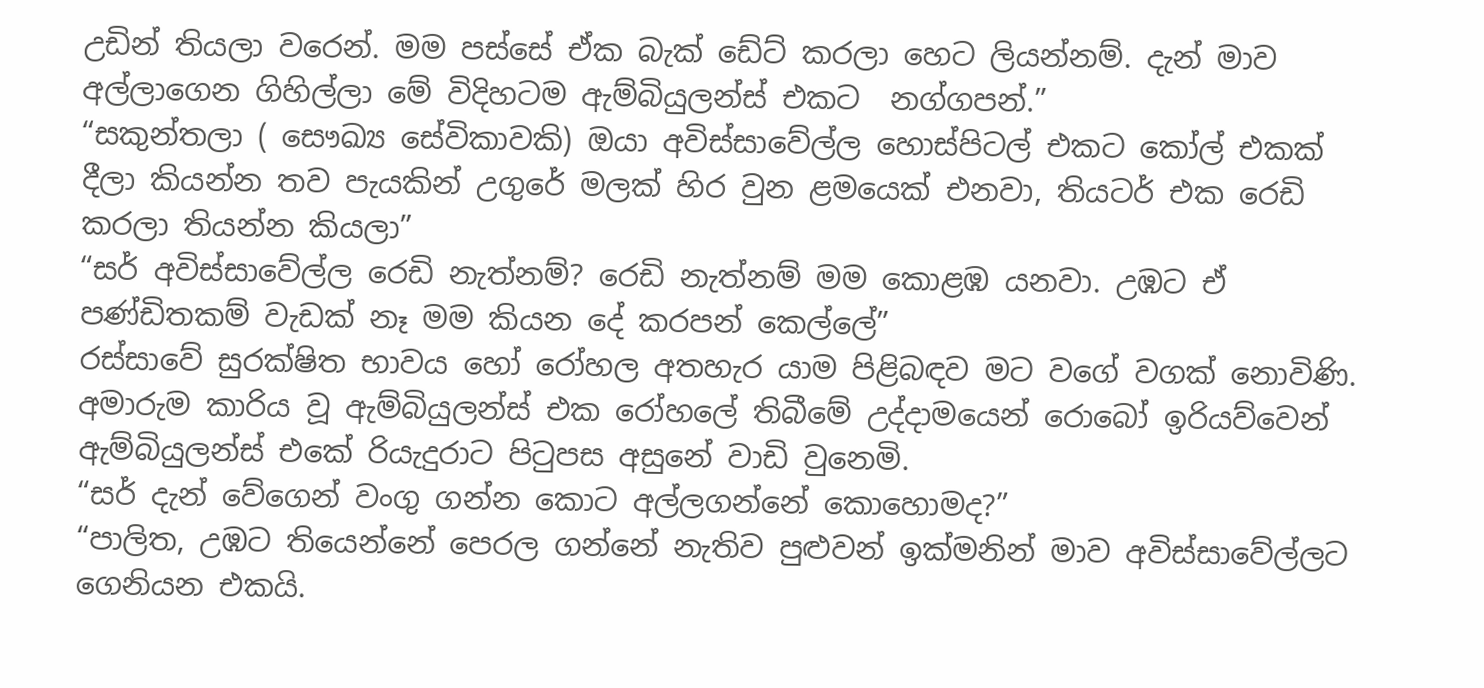උඩින් තියලා වරෙන්. මම පස්සේ ඒක බැක් ඩේට් කරලා හෙට ලියන්නම්. දැන් මාව අල්ලාගෙන ගිහිල්ලා මේ විදිහටම ඇම්බියුලන්ස් එකට  නග්ගපන්.”
“සකුන්තලා ( සෞඛ්‍ය සේවිකාවකි) ඔයා අවිස්සාවේල්ල හොස්පිටල් එකට කෝල් එකක් දීලා කියන්න තව පැයකින් උගුරේ මලක් හිර වුන ළමයෙක් එනවා, තියටර් එක රෙඩි කරලා තියන්න කියලා”
“සර් අවිස්සාවේල්ල රෙඩි නැත්නම්? රෙඩි නැත්නම් මම කොළඹ යනවා. උඹට ඒ පණ්ඩිතකම් වැඩක් නෑ මම කියන දේ කරපන් කෙල්ලේ”
රස්සාවේ සුරක්ෂිත භාවය හෝ රෝහල අතහැර යාම පිළිබඳව මට වගේ වගක් නොවිණි. අමාරුම කාරිය වූ ඇම්බියුලන්ස් එක රෝහලේ තිබීමේ උද්දාමයෙන් රොබෝ ඉරියව්වෙන් ඇම්බියුලන්ස් එකේ රියැදුරාට පිටුපස අසුනේ වාඩි වුනෙමි.
“සර් දැන් වේගෙන් වංගු ගන්න කොට අල්ලගන්නේ කොහොමද?”
“පාලිත, උඹට තියෙන්නේ පෙරල ගන්නේ නැතිව පුළුවන් ඉක්මනින් මාව අවිස්සාවේල්ලට ගෙනියන එකයි.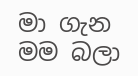මා ගැන මම බලා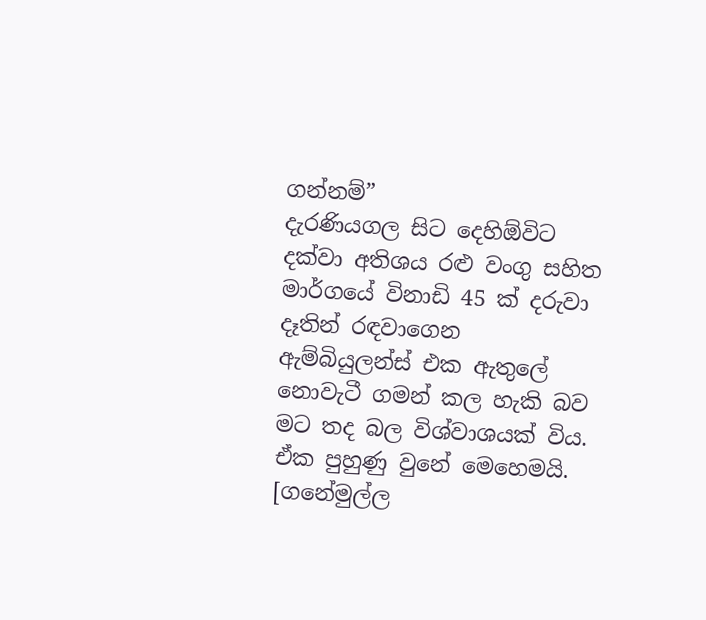ගන්නම්”
දැරණියගල සිට දෙහිඕවිට දක්වා අතිශය රළු වංගු සහිත මාර්ගයේ විනාඩි 45 ක් දරුවා දෑතින් රඳවාගෙන ඇම්බියුලන්ස් එක ඇතුලේ නොවැටී ගමන් කල හැකි බව මට තද බල විශ්වාශයක් විය. ඒක පුහුණු වුනේ මෙහෙමයි.
[ගනේමුල්ල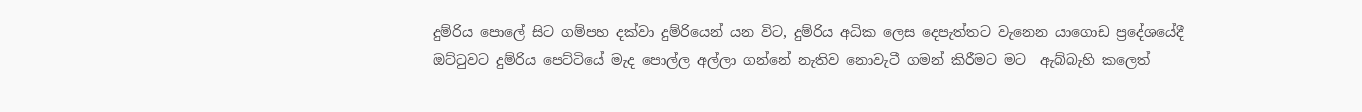දුම්රිය පොලේ සිට ගම්පහ දක්වා දුම්රියෙන් යන විට, දුම්රිය අධික ලෙස දෙපැත්තට වැනෙන යාගොඩ ප්‍රදේශයේදී ඔට්ටුවට දුම්රිය පෙට්ටියේ මැද පොල්ල අල්ලා ගන්නේ නැතිව නොවැටී ගමන් කිරීමට මට  ඇබ්බැහි කලෙත්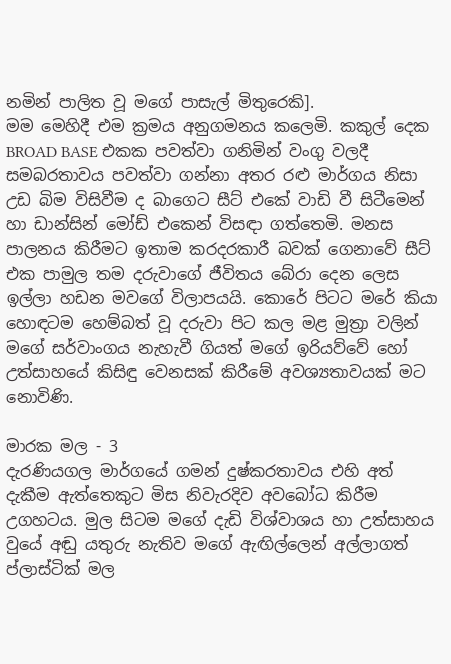නමින් පාලිත වූ මගේ පාසැල් මිතුරෙකි].
මම මෙහිදී එම ක්‍රමය අනුගමනය කලෙමි. කකුල් දෙක BROAD BASE එකක පවත්වා ගනිමින් වංගු වලදී සමබරතාවය පවත්වා ගන්නා අතර රළු මාර්ගය නිසා උඩ බිම විසිවීම ද බාගෙට සීට් එකේ වාඩි වී සිටීමෙන් හා ඩාන්සින් මෝඩ් එකෙන් විසඳා ගත්තෙමි. මනස පාලනය කිරීමට ඉතාම කරදරකාරී බවක් ගෙනාවේ සීට් එක පාමුල තම දරුවාගේ ජීවිතය බේරා දෙන ලෙස ඉල්ලා හඩන මවගේ විලාපයයි. කොරේ පිටට මරේ කියා හොඳටම හෙම්බත් වූ දරුවා පිට කල මළ මුත්‍රා වලින් මගේ සර්වාංගය නැහැවී ගියත් මගේ ඉරියව්වේ හෝ උත්සාහයේ කිසිඳු වෙනසක් කිරීමේ අවශ්‍යතාවයක් මට නොවිණි.

මාරක මල - 3
දැරණියගල මාර්ගයේ ගමන් දුෂ්කරතාවය එහි අත් දැකීම ඇත්තෙකුට මිස නිවැරදිව අවබෝධ කිරීම උගහටය. මුල සිටම මගේ දැඩි විශ්වාශය හා උත්සාහය  වුයේ අඬු යතුරු නැතිව මගේ ඇඟිල්ලෙන් අල්ලාගත් ප්ලාස්ටික් මල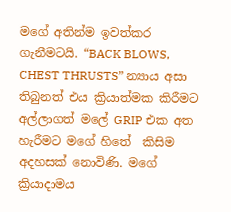මගේ අතින්ම ඉවත්කර ගැනීමටයි. “BACK BLOWS, CHEST THRUSTS” න්‍යාය අසා තිබුනත් එය ක්‍රියාත්මක කිරීමට අල්ලාගත් මලේ GRIP එක අත හැරීමට මගේ හිතේ  කිසිම අදහසක් නොවිණි. මගේ ක්‍රියාදාමය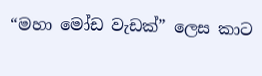“මහා මෝඩ වැඩක්” ලෙස කාට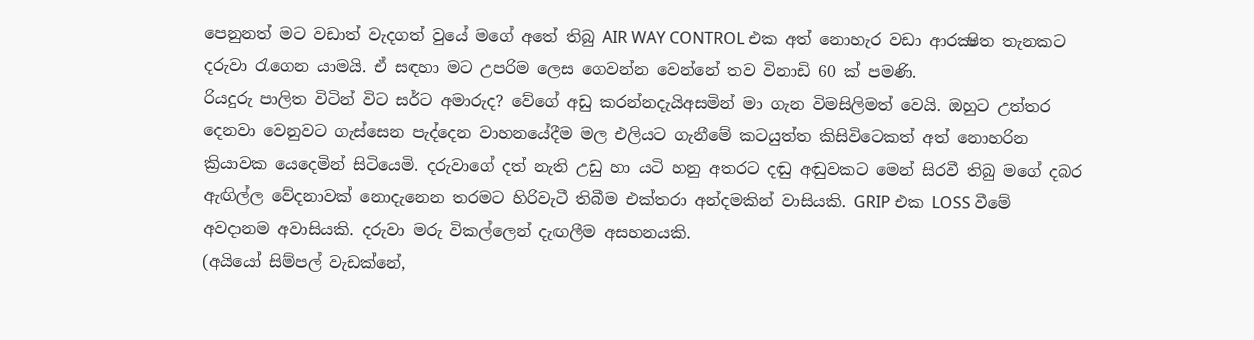පෙනුනත් මට වඩාත් වැදගත් වුයේ මගේ අතේ තිබු AIR WAY CONTROL එක අත් නොහැර වඩා ආරක්‍ෂිත තැනකට දරුවා රැගෙන යාමයි. ඒ සඳහා මට උපරිම ලෙස ගෙවන්න වෙන්නේ තව විනාඩි 60 ක් පමණි.
රියදුරු පාලිත විටින් විට සර්ට අමාරුද? වේගේ අඩු කරන්නදැයිඅසමින් මා ගැන විමසිලිමත් වෙයි. ඔහුට උත්තර දෙනවා වෙනුවට ගැස්සෙන පැද්දෙන වාහනයේදීම මල එලියට ගැනීමේ කටයුත්ත කිසිවිටෙකත් අත් නොහරින ක්‍රියාවක යෙදෙමින් සිටියෙමි. දරුවාගේ දත් නැති උඩු හා යටි හනු අතරට දඬු අඬුවකට මෙන් සිරවී තිබු මගේ දබර ඇඟිල්ල වේදනාවක් නොදැනෙන තරමට හිරිවැටී තිබීම එක්තරා අන්දමකින් වාසියකි. GRIP එක LOSS වීමේ අවදානම අවාසියකි. දරුවා මරු විකල්ලෙන් දැඟලීම අසහනයකි.
(අයියෝ සිම්පල් වැඩක්නේ,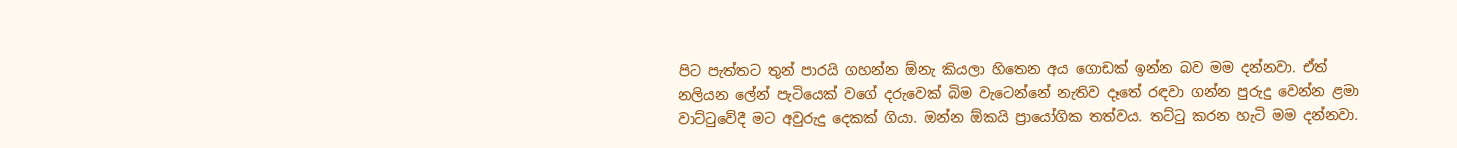පිට පැත්තට තුන් පාරයි ගහන්න ඕනැ කියලා හිතෙන අය ගොඩක් ඉන්න බව මම දන්නවා. ඒත් නලියන ලේන් පැටියෙක් වගේ දරුවෙක් බිම වැටෙන්නේ නැතිව දෑතේ රඳවා ගන්න පුරුදු වෙන්න ළමා වාට්ටුවේදී මට අවුරුදු දෙකක් ගියා. ඔන්න ඕකයි ප්‍රායෝගික තත්වය. තට්ටු කරන හැටි මම දන්නවා.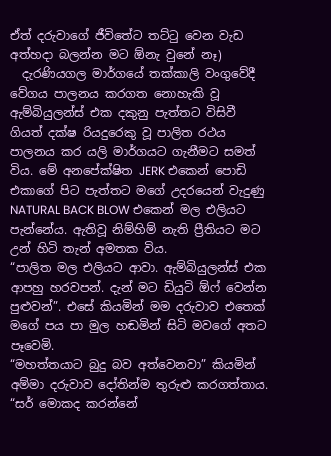ඒත් දරුවාගේ ජීවිතේට තට්ටු වෙන වැඩ අත්හදා බලන්න මට ඕනැ වුනේ නෑ)
  දැරණියගල මාර්ගයේ තක්කාලි වංගුවේදී වේගය පාලනය කරගත නොහැකි වූ ඇම්බියුලන්ස් එක දකුනු පැත්තට විසිවී ගියත් දක්ෂ රියදුරෙකු වූ පාලිත රථය පාලනය කර යලි මාර්ගයට ගැනීමට සමත් විය. මේ අනපේක්ෂිත JERK එකෙන් පොඩි එකාගේ පිට පැත්තට මගේ උදරයෙන් වැදුණු NATURAL BACK BLOW එකෙන් මල එලියට පැන්නේය. ඇතිවූ නිම්හිම් නැති ප්‍රීතියට මට උන් හිටි තැන් අමතක විය.
“පාලිත මල එලියට ආවා. ඇම්බියුලන්ස් එක ආපහු හරවපන්. දැන් මට ඩියුටි ඕෆ් වෙන්න පුළුවන්”. එසේ කියමින් මම දරුවාව එතෙක් මගේ පය පා මුල හඬමින් සිටි මවගේ අතට පෑවෙමි.
“මහත්තයාට බුදු බව අත්වෙනවා” කියමින් අම්මා දරුවාව දෝතින්ම තුරුළු කරගත්තාය.
“සර් මොකද කරන්නේ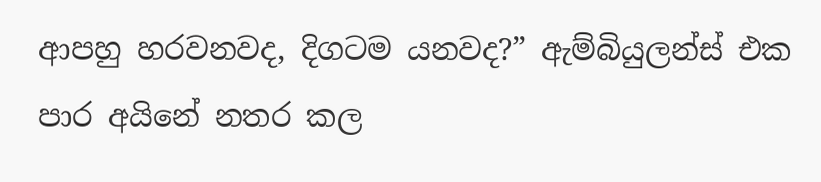ආපහු හරවනවද, දිගටම යනවද?” ඇම්බියුලන්ස් එක පාර අයිනේ නතර කල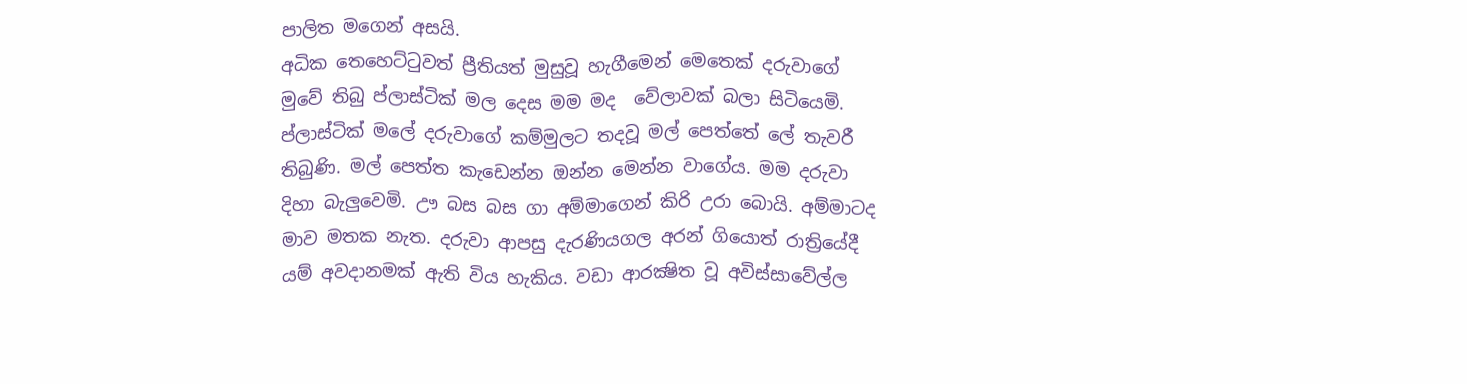පාලිත මගෙන් අසයි.
අධික තෙහෙට්ටුවත් ප්‍රීතියත් මුසුවූ හැගීමෙන් මෙතෙක් දරුවාගේ මුවේ තිබු ප්ලාස්ටික් මල දෙස මම මද  වේලාවක් බලා සිටියෙමි.  ප්ලාස්ටික් මලේ දරුවාගේ කම්මුලට තදවූ මල් පෙත්තේ ලේ තැවරී තිබුණි. මල් පෙත්ත කැඩෙන්න ඔන්න මෙන්න වාගේය. මම දරුවා දිහා බැලුවෙමි. ඌ බස බස ගා අම්මාගෙන් කිරි උරා බොයි. අම්මාටද මාව මතක නැත. දරුවා ආපසු දැරණියගල අරන් ගියොත් රාත්‍රියේදී යම් අවදානමක් ඇති විය හැකිය. වඩා ආරක්‍ෂිත වූ අවිස්සාවේල්ල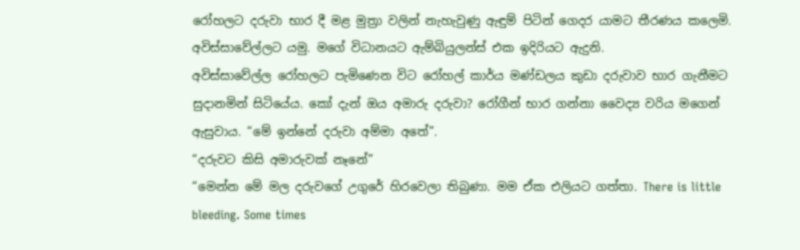රෝහලට දරුවා භාර දී මළ මුත්‍රා වලින් නැහැවුණු ඇඳුම් පිටින් ගෙදර යාමට තීරණය කලෙමි. අවිස්සාවේල්ලට යමු. මගේ විධානයට ඇම්බියුලන්ස් එක ඉදිරියට ඇදුනි.
අවිස්සාවේල්ල රෝහලට පැමිණෙන විට රෝහල් කාර්ය මණ්ඩලය කුඩා දරුවාව භාර ගැනීමට සුදානමින් සිටියේය. කෝ දැන් ඔය අමාරු දරුවා? රෝගීන් භාර ගන්නා වෛද්‍ය වරිය මගෙන් ඇසුවාය. “මේ ඉන්නේ දරුවා අම්මා අතේ”.
“දරුවට කිසි අමාරුවක් නෑනේ”
“මෙන්න මේ මල දරුවගේ උගුරේ හිරවෙලා තිබුණා. මම ඒක එලියට ගත්තා. There is little bleeding. Some times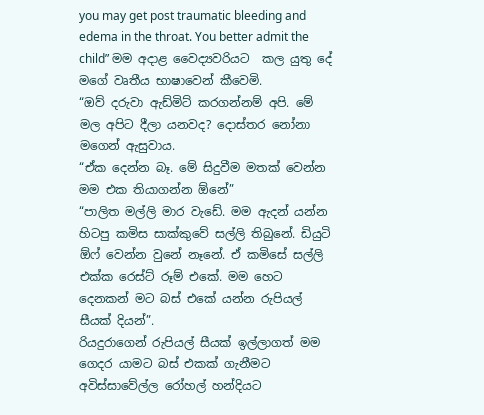you may get post traumatic bleeding and edema in the throat. You better admit the child” මම අදාළ වෛද්‍යවරියට  කල යුතු දේ මගේ වෘතීය භාෂාවෙන් කීවෙමි.
“ඔව් දරුවා ඇඩ්මිට් කරගන්නම් අපි. මේ මල අපිට දීලා යනවද? දොස්තර නෝනා මගෙන් ඇසුවාය.
“ඒක දෙන්න බෑ. මේ සිදුවීම මතක් වෙන්න මම එක තියාගන්න ඕනේ”
“පාලිත මල්ලි මාර වැඩේ. මම ඇදන් යන්න හිටපු කමිස සාක්කුවේ සල්ලි තිබුනේ. ඩියුටි ඕෆ් වෙන්න වුනේ නෑනේ. ඒ කමිසේ සල්ලි එක්ක රෙස්ට් රූම් එකේ. මම හෙට දෙනකන් මට බස් එකේ යන්න රුපියල් සීයක් දියන්”.
රියදුරාගෙන් රුපියල් සීයක් ඉල්ලාගත් මම ගෙදර යාමට බස් එකක් ගැනීමට අවිස්සාවේල්ල රෝහල් හන්දියට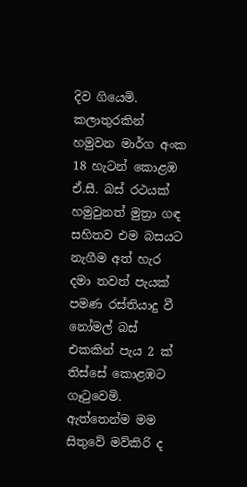දිව ගියෙමි. කලාතුරකින් හමුවන මාර්ග අංක 18 හැටන් කොළඹ ඒ.සී. බස් රථයක් හමුවුනත් මුත්‍රා ගඳ සහිතව එම බසයට නැගීම අත් හැර දමා තවත් පැයක් පමණ රස්තියාදු වී නෝමල් බස් එකකින් පැය 2 ක් තිස්සේ කොළඹට ගෑටුවෙමි.
ඇත්තෙන්ම මම සිතුවේ මව්කිරි ද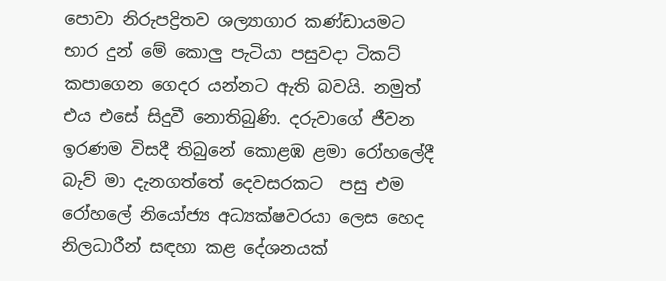පොවා නිරුපද්‍රිතව ශල්‍යාගාර කණ්ඩායමට භාර දුන් මේ කොලු පැටියා පසුවදා ටිකට් කපාගෙන ගෙදර යන්නට ඇති බවයි. නමුත් එය එසේ සිදුවී නොතිබුණි. දරුවාගේ ජීවන ඉරණම විසදී තිබුනේ කොළඹ ළමා රෝහලේදී බැව් මා දැනගත්තේ දෙවසරකට  පසු එම රෝහලේ නියෝජ්‍ය අධ්‍යක්ෂවරයා ලෙස හෙද නිලධාරීන් සඳහා කළ දේශනයක්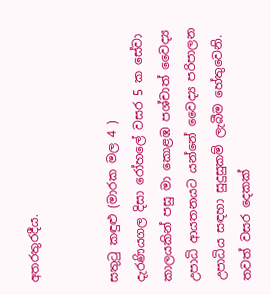අතරතුරදීය.


සතුටු කඳුළු (මාරක මල 4 )
දැරණියගල දිසා රෝහලේ වසර 5 ක සේවා කාලයකින් පසු මා කොළඹ පශ්චාත් වෛද්‍ය උපාධි ආයතනයට යන්නේ වෛද්‍ය පරිපාලන උපාධිය සඳහා සුදුසුකම් ලැබීම හේතුවෙනි. තවත් වසර දෙකක්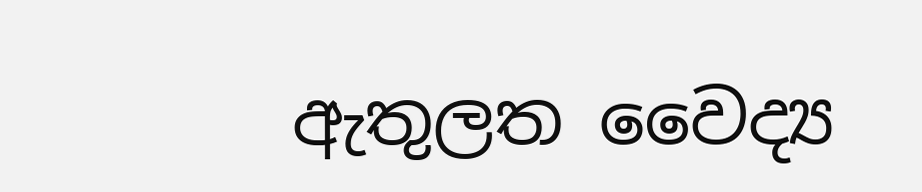ඇතුලත වෛද්‍ය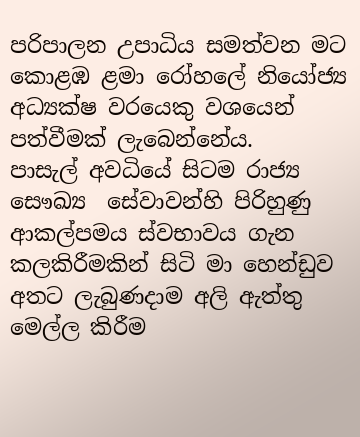පරිපාලන උපාධිය සමත්වන මට  කොළඹ ළමා රෝහලේ නියෝජ්‍ය අධ්‍යක්ෂ වරයෙකු වශයෙන්  පත්වීමක් ලැබෙන්නේය.
පාසැල් අවධියේ සිටම රාජ්‍ය සෞඛ්‍ය  සේවාවන්හි පිරිහුණු ආකල්පමය ස්වභාවය ගැන කලකිරීමකින් සිටි මා හෙන්ඩුව අතට ලැබුණදාම අලි ඇත්තු මෙල්ල කිරීම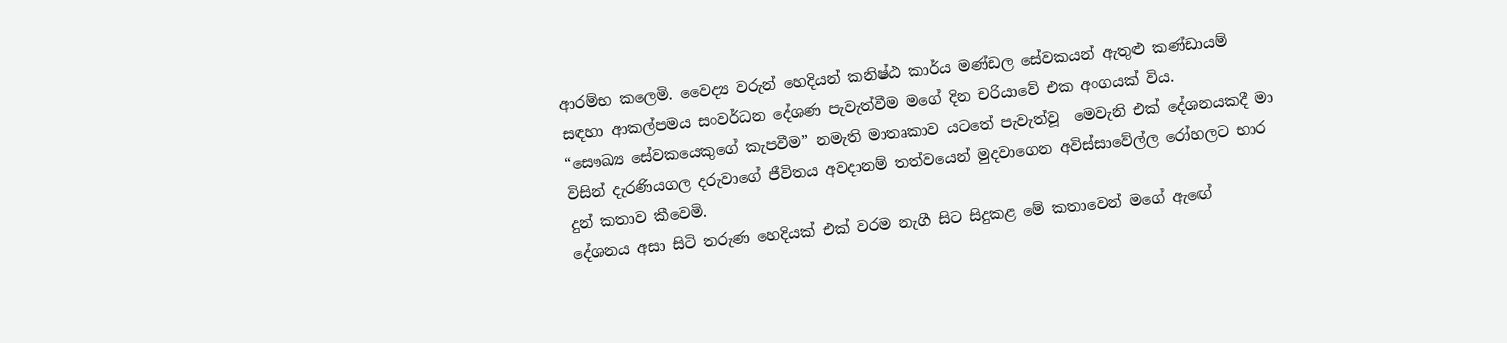ආරම්භ කලෙමි. වෛද්‍ය වරුන් හෙදියන් කනිෂ්ඨ කාර්ය මණ්ඩල සේවකයන් ඇතුළු කණ්ඩායම් සඳහා ආකල්පමය සංවර්ධන දේශණ පැවැත්වීම මගේ දින චරියාවේ එක අංගයක් විය.
“සෞඛ්‍ය සේවකයෙකුගේ කැපවීම” නමැති මාතෘකාව යටතේ පැවැත්වූ  මෙවැනි එක් දේශනයකදී මා විසින් දැරණියගල දරුවාගේ ජීවිතය අවදානම් තත්වයෙන් මුදවාගෙන අවිස්සාවේල්ල රෝහලට භාර දුන් කතාව කීවෙමි.
දේශනය අසා සිටි තරුණ හෙදියක් එක් වරම නැගී සිට සිදුකළ මේ කතාවෙන් මගේ ඇඟේ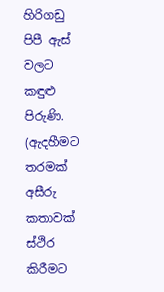හිරිගඩු පිපී ඇස් වලට කඳුළු පිරුණි. (ඇදහීමට තරමක් අසීරු කතාවක් ස්ථිර කිරීමට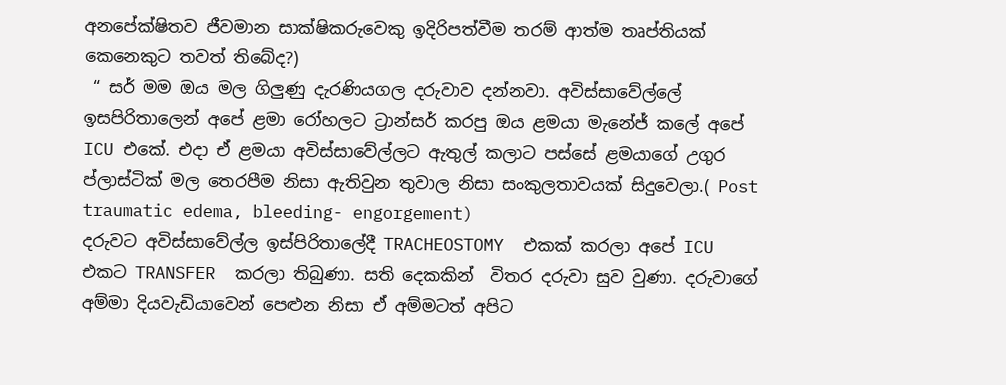අනපේක්ෂිතව ජීවමාන සාක්ෂිකරුවෙකු ඉදිරිපත්වීම තරම් ආත්ම තෘප්තියක් කෙනෙකුට තවත් තිබේද?)
 “ සර් මම ඔය මල ගිලුණු දැරණියගල දරුවාව දන්නවා. අවිස්සාවේල්ලේ ඉසපිරිතාලෙන් අපේ ළමා රෝහලට ට්‍රාන්සර් කරපු ඔය ළමයා මැනේජ් කලේ අපේ ICU එකේ. එදා ඒ ළමයා අවිස්සාවේල්ලට ඇතුල් කලාට පස්සේ ළමයාගේ උගුර ප්ලාස්ටික් මල තෙරපීම නිසා ඇතිවුන තුවාල නිසා සංකුලතාවයක් සිදුවෙලා.( Post traumatic edema, bleeding- engorgement)
දරුවට අවිස්සාවේල්ල ඉස්පිරිතාලේදී TRACHEOSTOMY  එකක් කරලා අපේ ICU එකට TRANSFER  කරලා තිබුණා. සති දෙකකින්  විතර දරුවා සුව වුණා. දරුවාගේ අම්මා දියවැඩියාවෙන් පෙළුන නිසා ඒ අම්මටත් අපිට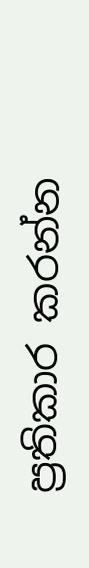ප්‍රතිකාර කරන්න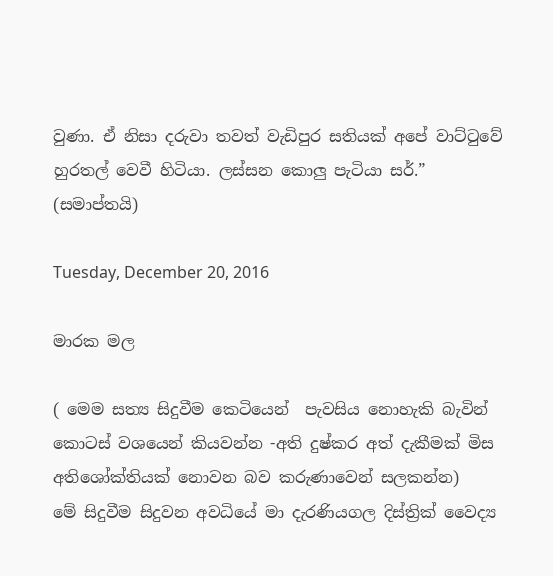වුණා. ඒ නිසා දරුවා තවත් වැඩිපුර සතියක් අපේ වාට්ටුවේ හුරතල් වෙවී හිටියා. ලස්සන කොලු පැටියා සර්.”
(සමාප්තයි)

Tuesday, December 20, 2016

මාරක මල

( මෙම සත්‍ය සිදුවීම කෙටියෙන්  පැවසිය නොහැකි බැවින් කොටස් වශයෙන් කියවන්න -අති දුෂ්කර අත් දැකීමක් මිස අතිශෝක්තියක් නොවන බව කරුණාවෙන් සලකන්න)
මේ සිදුවීම සිදුවන අවධියේ මා දැරණියගල දිස්ත්‍රික් වෛද්‍ය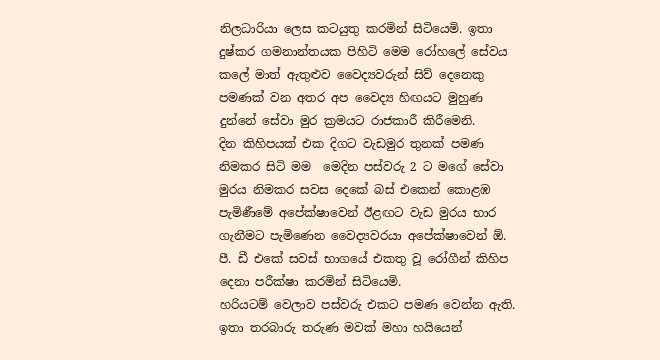නිලධාරියා ලෙස කටයුතු කරමින් සිටියෙමි. ඉතා දුෂ්කර ගමනාන්තයක පිහිටි මෙම රෝහලේ සේවය කලේ මාත් ඇතුළුව වෛද්‍යවරුන් සිව් දෙනෙකු පමණක් වන අතර අප වෛද්‍ය හිඟයට මුහුණ දුන්නේ සේවා මුර ක්‍රමයට රාජකාරී කිරීමෙනි.
දින කිහිපයක් එක දිගට වැඩමුර තුනක් පමණ නිමකර සිටි මම  මෙදින පස්වරු 2 ට මගේ සේවා මුරය නිමකර සවස දෙකේ බස් එකෙන් කොළඹ පැමිණීමේ අපේක්ෂාවෙන් ඊළඟට වැඩ මුරය භාර ගැනීමට පැමිණෙන වෛද්‍යවරයා අපේක්ෂාවෙන් ඕ. පී. ඩී එකේ සවස් භාගයේ එකතු වූ රෝගීන් කිහිප දෙනා පරීක්ෂා කරමින් සිටියෙමි.
හරියටම් වෙලාව පස්වරු එකට පමණ වෙන්න ඇති. ඉතා තරබාරු තරුණ මවක් මහා හයියෙන්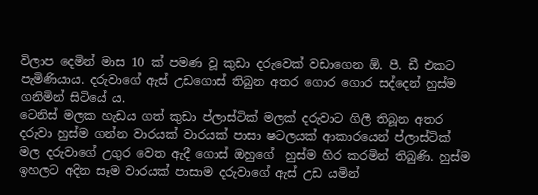විලාප දෙමින් මාස 10 ක් පමණ වූ කුඩා දරුවෙක් වඩාගෙන ඕ. පී. ඩී එකට පැමිණියාය. දරුවාගේ ඇස් උඩගොස් තිබුන අතර ගොර ගොර සද්දෙන් හුස්ම ගනිමින් සිටියේ ය.
ටෙනිස් මලක හැඩය ගත් කුඩා ප්ලාස්ටික් මලක් දරුවාට ගිලී තිබූන අතර දරුවා හුස්ම ගන්න වාරයක් වාරයක් පාසා ෂටලයක් ආකාරයෙන් ප්ලාස්ටික් මල දරුවාගේ උගුර වෙත ඇදී ගොස් ඔහුගේ  හුස්ම හිර කරමින් තිබුණි. හුස්ම ඉහලට අදින සෑම වාරයක් පාසාම දරුවාගේ ඇස් උඩ යමින්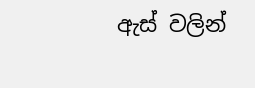ඇස් වලින්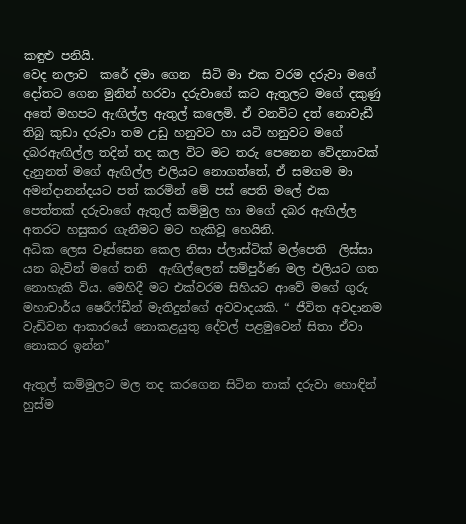කඳුළු පනියි.
වෙද නලාව  කරේ දමා ගෙන  සිටි මා එක වරම දරුවා මගේ දෝතට ගෙන මුනින් හරවා දරුවාගේ කට ඇතුලට මගේ දකුණු අතේ මහපට ඇඟිල්ල ඇතුල් කලෙමි. ඒ වනවිට දත් නොවැඩී තිබු කුඩා දරුවා තම උඩු හනුවට හා යටි හනුවට මගේ දබරඇඟිල්ල තදින් තද කල විට මට තරු පෙනෙන වේදනාවක් දැනුනත් මගේ ඇඟිල්ල එලියට නොගත්තේ, ඒ සමගම මා අමන්දානන්දයට පත් කරමින් මේ පස් පෙති මලේ එක පෙත්තක් දරුවාගේ ඇතුල් කම්මුල හා මගේ දබර ඇඟිල්ල අතරට හසුකර ගැනීමට මට හැකිවූ හෙයිනි.
අධික ලෙස වෑස්සෙන කෙල නිසා ප්ලාස්ටික් මල්පෙති  ලිස්සා යන බැවින් මගේ තනි  ඇඟිල්ලෙන් සම්පුර්ණ මල එලියට ගත නොහැකි විය. මෙහිදී මට එක්වරම සිහියට ආවේ මගේ ගුරු මහාචාර්ය ෂෙරීෆ්ඩීන් මැතිදුන්ගේ අවවාදයකි. “ ජීවිත අවදානම වැඩිවන ආකාරයේ නොකළයුතු දේවල් පළමුවෙන් සිතා ඒවා නොකර ඉන්න”

ඇතුල් කම්මුලට මල තද කරගෙන සිටින තාක් දරුවා හොඳින් හුස්ම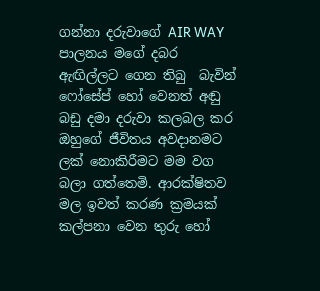ගන්නා දරුවාගේ AIR WAY  පාලනය මගේ දබර ඇඟිල්ලට ගෙන තිබු  බැවින් ෆෝසේප් හෝ වෙනත් අඬු බඩු දමා දරුවා කලබල කර ඔහුගේ ජීවිතය අවදානමට ලක් නොකිරීමට මම වග බලා ගත්තෙමි. ආරක්ෂිතව මල ඉවත් කරණ ක්‍රමයක් කල්පනා වෙන තුරු හෝ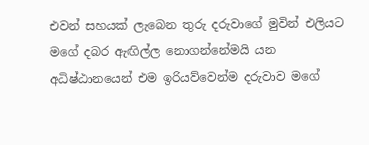එවන් සහයක් ලැබෙන තුරු දරුවාගේ මුවින් එලියට මගේ දබර ඇඟිල්ල නොගන්නේමයි යන අධිෂ්ඨානයෙන් එම ඉරියව්වෙන්ම දරුවාව මගේ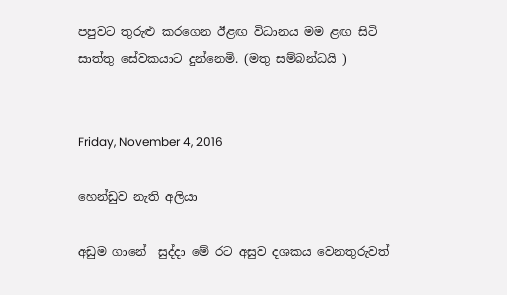පපුවට තුරුළු කරගෙන ඊළඟ විධානය මම ළඟ සිටි සාත්තු සේවකයාට දුන්නෙමි. (මතු සම්බන්ධයි )


Friday, November 4, 2016

හෙන්ඩුව නැති අලියා

අඩුම ගානේ  සුද්දා මේ රට අසුව දශකය වෙනතුරුවත්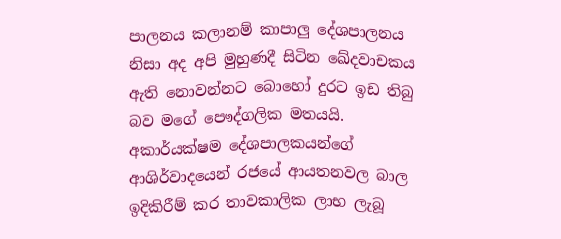පාලනය කලානම් කාපාලු දේශපාලනය නිසා අද අපි මුහුණදී සිටින ඛේදවාචකය ඇති නොවන්නට බොහෝ දුරට ඉඩ තිබු බව මගේ පෞද්ගලික මතයයි. අකාර්යක්ෂම දේශපාලකයන්ගේ ආශිර්වාදයෙන් රජයේ ආයතනවල බාල ඉදිකිරීම් කර තාවකාලික ලාභ ලැබූ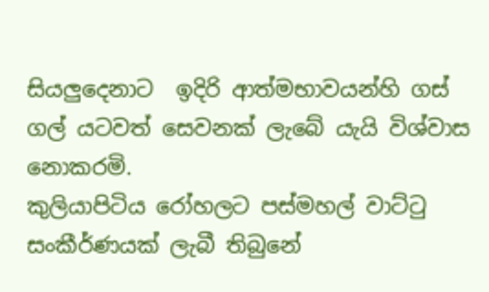සියලුදෙනාට  ඉදිරි ආත්මභාවයන්හි ගස් ගල් යටවත් සෙවනක් ලැබේ යැයි විශ්වාස නොකරමි.
කුලියාපිටිය රෝහලට පස්මහල් වාට්ටු සංකීර්ණයක් ලැබී තිබුනේ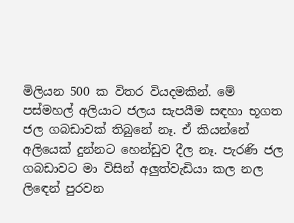මිලියන 500 ක විතර වියදමකින්. මේ පස්මහල් අලියාට ජලය සැපයීම සඳහා භූගත ජල ගබඩාවක් තිබුනේ නෑ. ඒ කියන්නේ අලියෙක් දුන්නට හෙන්ඩුව දීල නෑ. පැරණි ජල ගබඩාවට මා විසින් අලුත්වැඩියා කල නල ලිඳෙන් පුරවන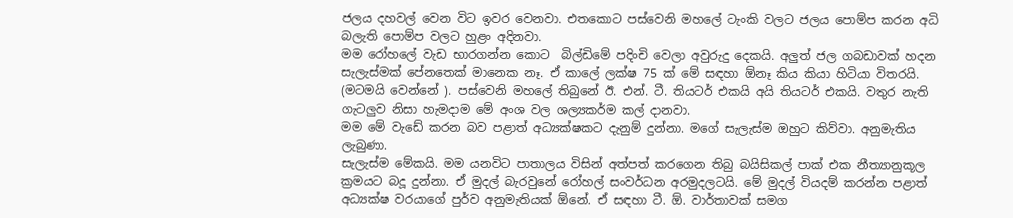ජලය දහවල් වෙන විට ඉවර වෙනවා. එතකොට පස්වෙනි මහලේ ටැංකි වලට ජලය පොම්ප කරන අධි බලැති පොම්ප වලට හුළං අදිනවා.
මම රෝහලේ වැඩ භාරගන්න කොට  බිල්ඩිමේ පදිංචි වෙලා අවුරුදු දෙකයි. අලුත් ජල ගබඩාවක් හදන සැලැස්මක් පේනතෙක් මානෙක නෑ. ඒ කාලේ ලක්ෂ 75 ක් මේ සඳහා ඕනෑ කිය කියා හිටියා විතරයි. (මටමයි වෙන්නේ ). පස්වෙනි මහලේ තිබුනේ ඊ. එන්. ටී. තියටර් එකයි අයි තියටර් එකයි. වතුර නැති ගැටලුව නිසා හැමදාම මේ අංශ වල ශල්‍යකර්ම කල් දානවා.
මම මේ වැඩේ කරන බව පළාත් අධ්‍යක්ෂකට දැනුම් දුන්නා. මගේ සැලැස්ම ඔහුට කිව්වා. අනුමැතිය ලැබුණා.
සැලැස්ම මේකයි. මම යනවිට පාතාලය විසින් අත්පත් කරගෙන තිබු බයිසිකල් පාක් එක නීත්‍යානුකූල ක්‍රමයට බදූ දුන්නා. ඒ මුදල් බැරවුනේ රෝහල් සංවර්ධන අරමුදලටයි. මේ මුදල් වියදම් කරන්න පළාත් අධ්‍යක්ෂ වරයාගේ පුර්ව අනුමැතියක් ඕනේ. ඒ සඳහා ටී. ඕ. වාර්තාවක් සමග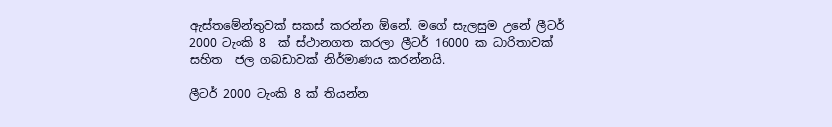ඇස්තමේන්තුවක් සකස් කරන්න ඕනේ. මගේ සැලසුම උනේ ලීටර් 2000 ටැංකි 8  ක් ස්ථානගත කරලා ලීටර් 16000 ක ධාරිතාවක් සහිත  ජල ගබඩාවක් නිර්මාණය කරන්නයි.

ලීටර් 2000 ටැංකි 8 ක් තියන්න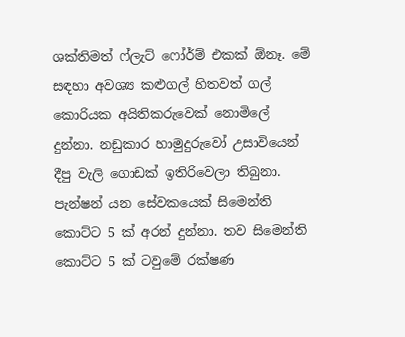ශක්තිමත් ෆ්ලැට් ෆෝර්ම් එකක් ඕනෑ. මේ සඳහා අවශ්‍ය කළුගල් හිතවත් ගල් කොරියක අයිතිකරුවෙක් නොමිලේ දුන්නා. නඩුකාර හාමුදුරුවෝ උසාවියෙන් දීපු වැලි ගොඩක් ඉතිරිවෙලා තිබුනා. පැන්ෂන් යන සේවකයෙක් සිමෙන්ති කොට්ට 5 ක් අරන් දුන්නා. තව සිමෙන්ති කොට්ට 5 ක් ටවුමේ රක්ෂණ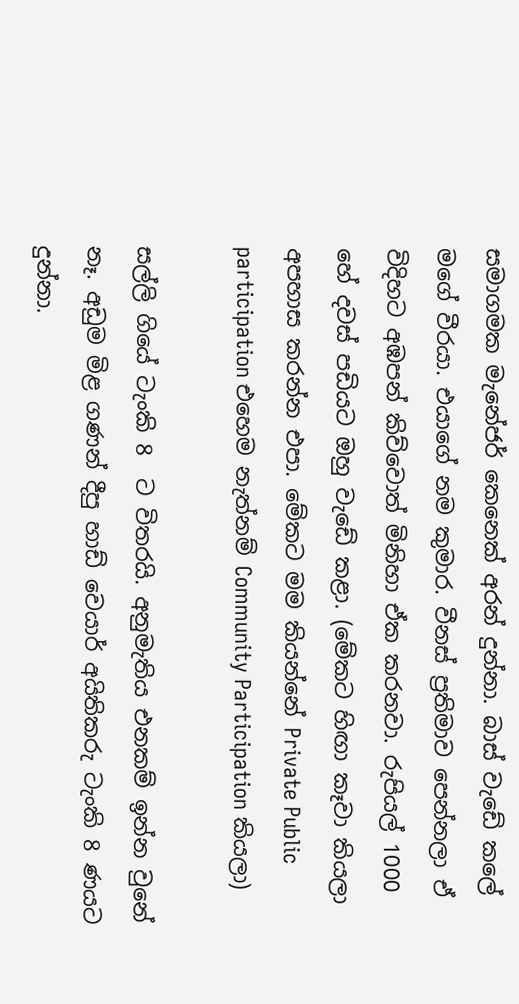සමාගමක මැනේජර් කෙනෙක් අරන් දුන්නා. බාස් වැඩේ කලේ මගේ වීරයා. එයාගේ නම කුමාර. වීනස් ප්‍රතිමාව පෙන්නලා ඒ විදිහට අඹපන් කිව්වොත් මිනිහා ඒක කරනවා. රුපියල් 1000 හේ දවස් පඩියට ඔහු වැඩේ කළා. (මේකට හිඟා කෑවා කියලා අපහාස කරන්න එපා. මේකට මම කියන්නේ Private Public participation එහෙම නැත්නම් Community Participation කියලා)

සල්ලි ගියේ ටැංකි 8  ට විතරයි. අනුමැතිය එනකම් ඉන්න වුනේ නෑ. අඩුම මිළ ගණන් දීපු හාඩ් වෙයාර් අයිතිකරු ටැංකි 8 ණයට දුන්නා.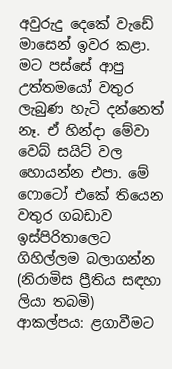අවුරුදු දෙකේ වැඩේ මාසෙන් ඉවර කළා. මට පස්සේ ආපු උත්තමයෝ වතුර ලැබුණ හැටි දන්නෙත් නෑ. ඒ හින්දා මේවා වෙබ් සයිට් වල හොයන්න එපා. මේ ෆොටෝ එකේ තියෙන වතුර ගබඩාව ඉස්පිරිතාලෙට ගිහිල්ලම බලාගන්න (නිරාමිස ප්‍රීතිය සඳහා ලියා තබමි)
ආකල්පය: ළගාවීමට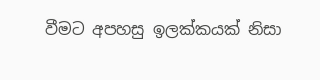වීමට අපහසු ඉලක්කයක් නිසා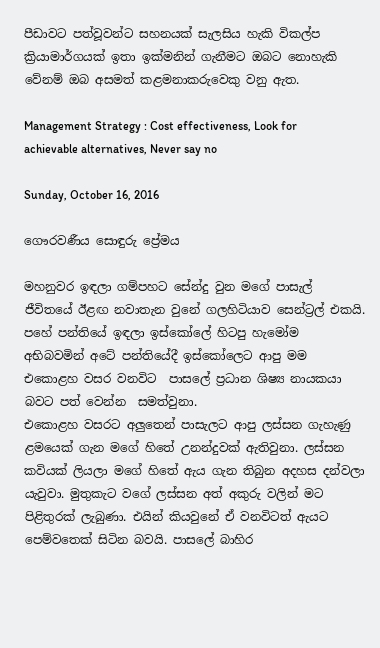පීඩාවට පත්වූවන්ට සහනයක් සැලසිය හැකි විකල්ප ක්‍රියාමාර්ගයක් ඉතා ඉක්මනින් ගැනීමට ඔබට නොහැකි වේනම් ඔබ අසමත් කළමනාකරුවෙකු වනු ඇත.

Management Strategy : Cost effectiveness, Look for achievable alternatives, Never say no

Sunday, October 16, 2016

ගෞරවණීය සොඳුරු ප්‍රේමය

මහනුවර ඉඳලා ගම්පහට සේන්දු වුන මගේ පාසැල් ජීවිතයේ ඊළඟ නවාතැන වුනේ ගලහිටියාව සෙන්ට්‍රල් එකයි. පහේ පන්තියේ ඉඳලා ඉස්කෝලේ හිටපු හැමෝම අභිබවමින් අටේ පන්තියේදී ඉස්කෝලෙට ආපු මම එකොළහ වසර වනවිට  පාසලේ ප්‍රධාන ශිෂ්‍ය නායකයා බවට පත් වෙන්න  සමත්වුනා.
එකොළහ වසරට අලුතෙන් පාසැලට ආපු ලස්සන ගැහැණු ළමයෙක් ගැන මගේ හිතේ උනන්දුවක් ඇතිවුනා. ලස්සන කවියක් ලියලා මගේ හිතේ ඇය ගැන තිබුන අදහස දන්වලා යැවුවා. මුතුකැට වගේ ලස්සන අත් අකුරු වලින් මට පිළිතුරක් ලැබුණා. එයින් කියවුනේ ඒ වනවිටත් ඇයට පෙම්වතෙක් සිටින බවයි. පාසලේ බාහිර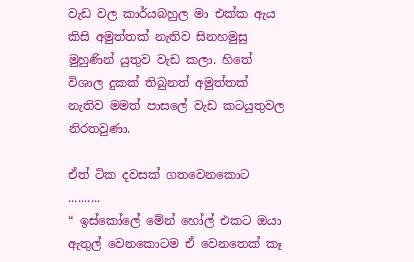වැඩ වල කාර්යබහුල මා එක්ක ඇය කිසි අමුත්තක් නැතිව සිනහමුසු මුහුණින් යුතුව වැඩ කලා. හිතේ විශාල දුකක් තිබුනත් අමුත්තක් නැතිව මමත් පාසලේ වැඩ කටයුතුවල නිරතවුණා.

ඒත් ටික දවසක් ගතවෙනකොට ..........
“ ඉස්කෝලේ මේන් හෝල් එකට ඔයා ඇතුල් වෙනකොටම ඒ වෙනතෙක් කෑ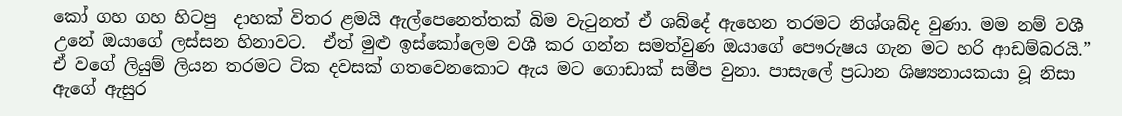කෝ ගහ ගහ හිටපු  දාහක් විතර ළමයි ඇල්පෙනෙත්තක් බිම වැටුනත් ඒ ශබ්දේ ඇහෙන තරමට නිශ්ශබ්ද වුණා. මම නම් වශී උනේ ඔයාගේ ලස්සන හිනාවට.  ඒත් මුළු ඉස්කෝලෙම වශී කර ගන්න සමත්වුණ ඔයාගේ පෞරුෂය ගැන මට හරි ආඩම්බරයි.”
ඒ වගේ ලියුම් ලියන තරමට ටික දවසක් ගතවෙනකොට ඇය මට ගොඩාක් සමීප වුනා. පාසැලේ ප්‍රධාන ශිෂ්‍යනායකයා වූ නිසා ඇගේ ඇසුර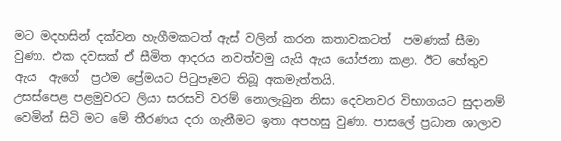මට මදහසින් දක්වන හැගීමකටත් ඇස් වලින් කරන කතාවකටත්  පමණක් සීමා වුණා. එක දවසක් ඒ සීමිත ආදරය නවත්වමු යැයි ඇය යෝජනා කළා. ඊට හේතුව ඇය  ඇගේ  ප්‍රථම ප්‍රේමයට පිටුපෑමට තිබූ අකමැත්තයි.
උසස්පෙළ පළමුවරට ලියා සරසවි වරම් නොලැබුන නිසා දෙවනවර විභාගයට සුදානම් වෙමින් සිටි මට මේ තීරණය දරා ගැනීමට ඉතා අපහසු වුණා. පාසලේ ප්‍රධාන ශාලාව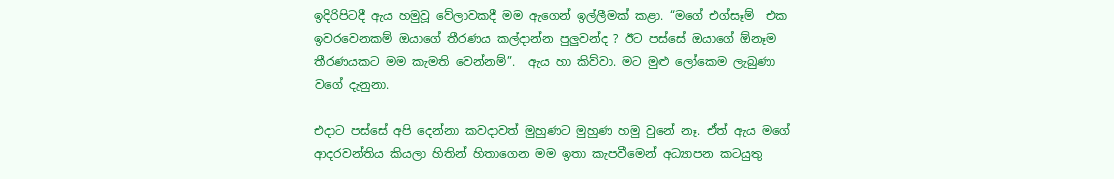ඉදිරිපිටදී ඇය හමුවූ වේලාවකදී මම ඇගෙන් ඉල්ලීමක් කළා. “මගේ එග්සෑම්  එක ඉවරවෙනකම් ඔයාගේ තීරණය කල්දාන්න පුලුවන්ද ? ඊට පස්සේ ඔයාගේ ඕනෑම තීරණයකට මම කැමති වෙන්නම්”.  ඇය හා කිව්වා. මට මුළු ලෝකෙම ලැබුණා වගේ දැනුනා.

එදාට පස්සේ අපි දෙන්නා කවදාවත් මුහුණට මුහුණ හමු වුනේ නෑ. ඒත් ඇය මගේ ආදරවන්තිය කියලා හිතින් හිතාගෙන මම ඉතා කැපවීමෙන් අධ්‍යාපන කටයුතු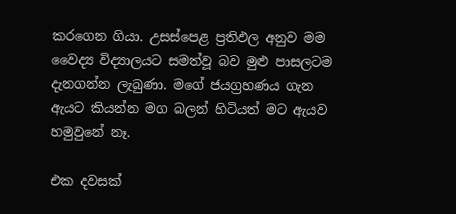කරගෙන ගියා. උසස්පෙළ ප්‍රතිඵල අනුව මම වෛද්‍ය විද්‍යාලයට සමත්වූ බව මුළු පාසලටම දැනගන්න ලැබුණා. මගේ ජයග්‍රහණය ගැන ඇයට කියන්න මග බලන් හිටියත් මට ඇයව  හමුවුනේ නෑ.

එක දවසක්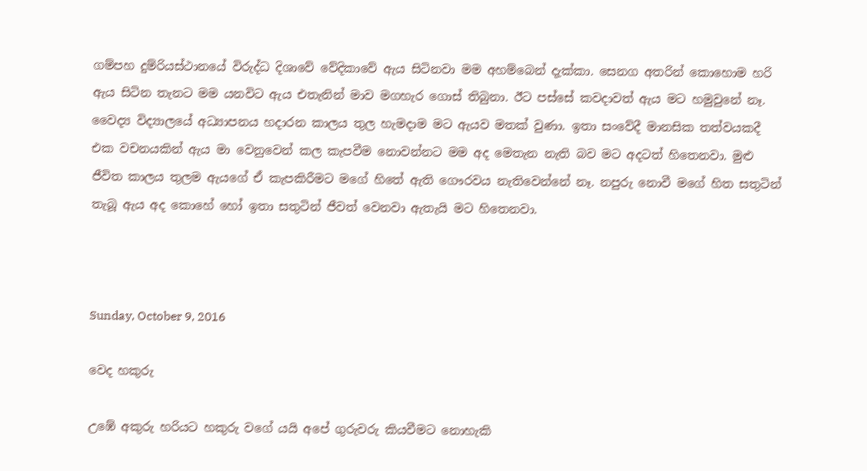ගම්පහ දුම්රියස්ථානයේ විරුද්ධ දිශාවේ වේදිකාවේ ඇය සිටිනවා මම අහම්බෙන් දැක්කා. සෙනග අතරින් කොහොම හරි ඇය සිටින තැනට මම යනවිට ඇය එතැනින් මාව මගහැර ගොස් තිබුනා. ඊට පස්සේ කවදාවත් ඇය මට හමුවුනේ නෑ. වෛද්‍ය විද්‍යාලයේ අධ්‍යාපනය හදාරන කාලය තුල හැමදාම මට ඇයව මතක් වුණා. ඉතා සංවේදී මානසික තත්වයකදී එක වචනයකින් ඇය මා වෙනුවෙන් කල කැපවීම නොවන්නට මම අද මෙතැන නැති බව මට අදටත් හිතෙනවා. මුළු ජීවිත කාලය තුලම ඇයගේ ඒ කැපකිරීමට මගේ හිතේ ඇති ගෞරවය නැතිවෙන්නේ නෑ. නපුරු නොවී මගේ හිත සතුටින් තැබූ ඇය අද කොහේ හෝ ඉතා සතුටින් ජීවත් වෙනවා ඇතැයි මට හිතෙනවා.



Sunday, October 9, 2016

වෙද හකුරු

උඹේ අකුරු හරියට හකුරු වගේ යයි අපේ ගුරුවරු කියවීමට නොහැකි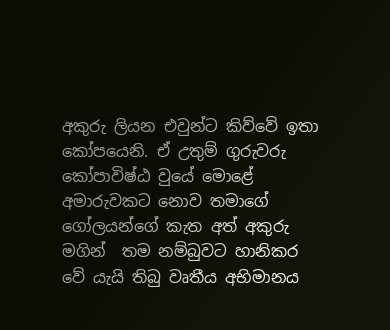අකුරු ලියන එවුන්ට කිව්වේ ඉතා කෝපයෙනි. ඒ උතුම් ගුරුවරු කෝපාවිෂ්ඨ වුයේ මොළේ අමාරුවකට නොව තමාගේ ගෝලයන්ගේ කැත අත් අකුරු මගින්  තම නම්බුවට හානිකර වේ යැයි තිබු වෘතීය අභිමානය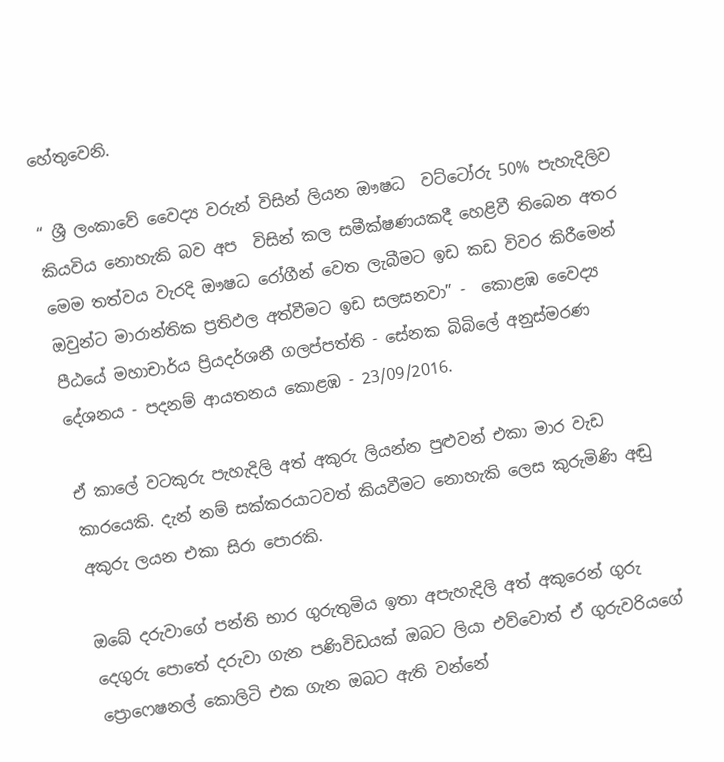හේතුවෙනි.

“ ශ්‍රී ලංකාවේ වෛද්‍ය වරුන් විසින් ලියන ඖෂධ  වට්ටෝරු 50% පැහැදිලිව කියවිය නොහැකි බව අප  විසින් කල සමීක්ෂණයකදී හෙළිවී තිබෙන අතර මෙම තත්වය වැරදි ඖෂධ රෝගීන් වෙත ලැබීමට ඉඩ කඩ විවර කිරීමෙන් ඔවුන්ට මාරාන්තික ප්‍රතිඵල අත්වීමට ඉඩ සලසනවා” -  කොළඹ වෛද්‍ය පීඨයේ මහාචාර්ය ප්‍රියදර්ශනී ගලප්පත්ති - සේනක බිබිලේ අනුස්මරණ දේශනය - පදනම් ආයතනය කොළඹ - 23/09/2016.

ඒ කාලේ වටකුරු පැහැදිලි අත් අකුරු ලියන්න පුළුවන් එකා මාර වැඩ කාරයෙකි. දැන් නම් සක්කරයාටවත් කියවීමට නොහැකි ලෙස කුරුමිණි අඬු අකුරු ලයන එකා සිරා පොරකි.

ඔබේ දරුවාගේ පන්ති භාර ගුරුතුමිය ඉතා අපැහැදිලි අත් අකුරෙන් ගුරු දෙගුරු පොතේ දරුවා ගැන පණිවිඩයක් ඔබට ලියා එව්වොත් ඒ ගුරුවරියගේ ප්‍රොෆෙෂනල් කොලිටි එක ගැන ඔබට ඇති වන්නේ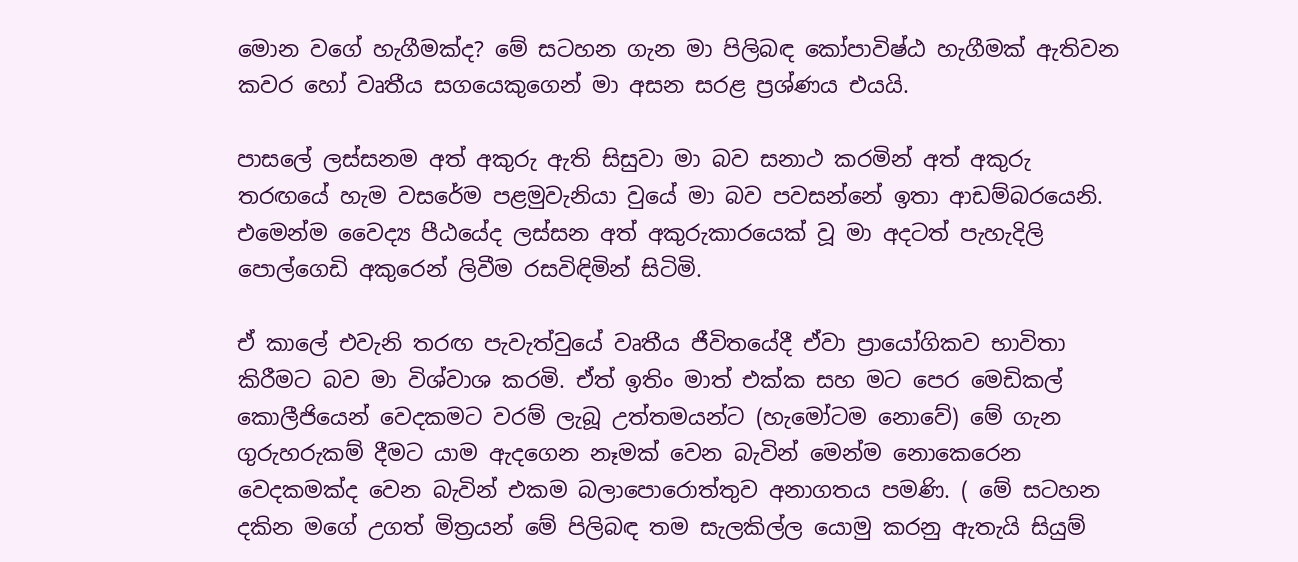මොන වගේ හැගීමක්ද? මේ සටහන ගැන මා පිලිබඳ කෝපාවිෂ්ඨ හැගීමක් ඇතිවන කවර හෝ වෘතීය සගයෙකුගෙන් මා අසන සරළ ප්‍රශ්ණය එයයි.

පාසලේ ලස්සනම අත් අකුරු ඇති සිසුවා මා බව සනාථ කරමින් අත් අකුරු තරඟයේ හැම වසරේම පළමුවැනියා වුයේ මා බව පවසන්නේ ඉතා ආඩම්බරයෙනි. එමෙන්ම වෛද්‍ය පීඨයේද ලස්සන අත් අකුරුකාරයෙක් වූ මා අදටත් පැහැදිලි පොල්ගෙඩි අකුරෙන් ලිවීම රසවිඳිමින් සිටිමි.

ඒ කාලේ එවැනි තරඟ පැවැත්වුයේ වෘතීය ජීවිතයේදී ඒවා ප්‍රායෝගිකව භාවිතා කිරීමට බව මා විශ්වාශ කරමි. ඒත් ඉතිං මාත් එක්ක සහ මට පෙර මෙඩිකල් කොලීජියෙන් වෙදකමට වරම් ලැබූ උත්තමයන්ට (හැමෝටම නොවේ) මේ ගැන ගුරුහරුකම් දීමට යාම ඇදගෙන නෑමක් වෙන බැවින් මෙන්ම නොකෙරෙන වෙදකමක්ද වෙන බැවින් එකම බලාපොරොත්තුව අනාගතය පමණි. ( මේ සටහන දකින මගේ උගත් මිත්‍රයන් මේ පිලිබඳ තම සැලකිල්ල යොමු කරනු ඇතැයි සියුම්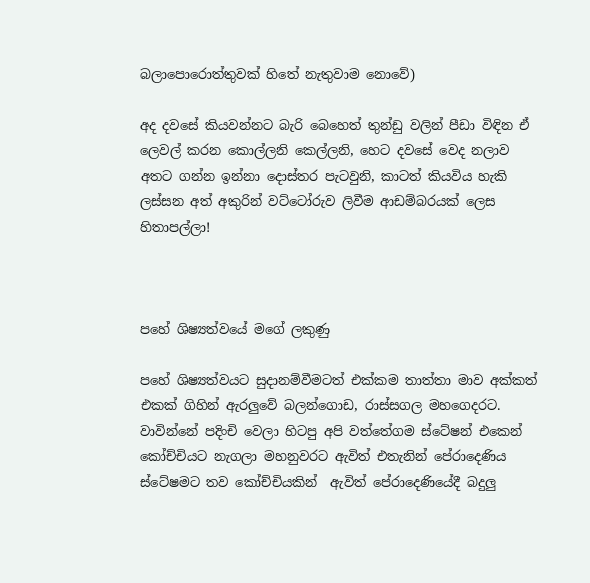බලාපොරොත්තුවක් හිතේ නැතුවාම නොවේ)

අද දවසේ කියවන්නට බැරි බෙහෙත් තුන්ඩු වලින් පීඩා විඳින ඒ ලෙවල් කරන කොල්ලනි කෙල්ලනි, හෙට දවසේ වෙද නලාව අතට ගන්න ඉන්නා දොස්තර පැටවුනි, කාටත් කියවිය හැකි ලස්සන අත් අකුරින් වට්ටෝරුව ලිවීම ආඩම්බරයක් ලෙස හිතාපල්ලා!



පහේ ශිෂ්‍යත්වයේ මගේ ලකුණු

පහේ ශිෂ්‍යත්වයට සුදානම්වීමටත් එක්කම තාත්තා මාව අක්කත් එකක් ගිහින් ඇරලුවේ බලන්ගොඩ, රාස්සගල මහගෙදරට. වාවින්නේ පදිංචි වෙලා හිටපු අපි වත්තේගම ස්ටේෂන් එකෙන් කෝච්චියට නැගලා මහනුවරට ඇවිත් එතැනින් පේරාදෙණිය ස්ටේෂමට තව කෝච්චියකින්  ඇවිත් පේරාදෙණියේදී බදුලු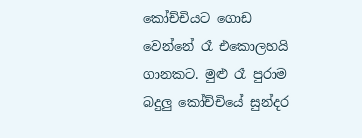කෝච්චියට ගොඩ වෙන්නේ රෑ එකොලහයි ගානකට. මුළු රෑ පුරාම බදුලු කෝච්චියේ සුන්දර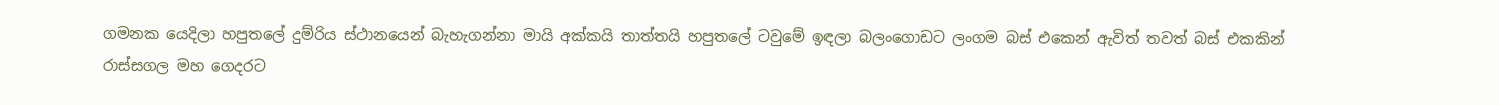ගමනක යෙදිලා හපුතලේ දුම්රිය ස්ථානයෙන් බැහැගන්නා මායි අක්කයි තාත්තයි හපුතලේ ටවුමේ ඉඳලා බලංගොඩට ලංගම බස් එකෙන් ඇවිත් තවත් බස් එකකින් රාස්සගල මහ ගෙදරට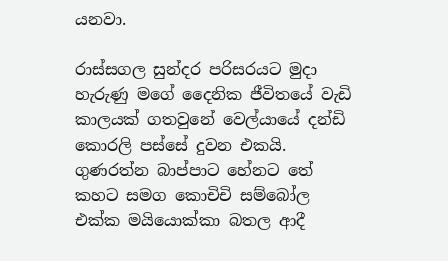යනවා.

රාස්සගල සුන්දර පරිසරයට මුදා හැරුණු මගේ දෛනික ජීවිතයේ වැඩි කාලයක් ගතවුනේ වෙල්යායේ දන්ඩි කොරලි පස්සේ දුවන එකයි. ගුණරත්න බාප්පාට හේනට තේ කහට සමග කොචිචි සම්බෝල එක්ක මයියොක්කා බතල ආදී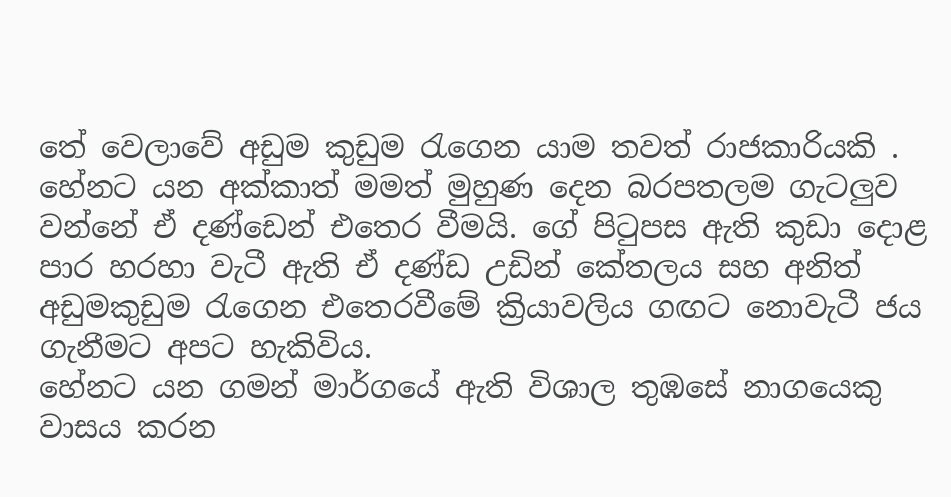තේ වෙලාවේ අඩුම කුඩුම රැගෙන යාම තවත් රාජකාරියකි . හේනට යන අක්කාත් මමත් මුහුණ දෙන බරපතලම ගැටලුව වන්නේ ඒ දණ්ඩෙන් එතෙර වීමයි. ගේ පිටුපස ඇති කුඩා දොළ පාර හරහා වැටී ඇති ඒ දණ්ඩ උඩින් කේතලය සහ අනිත් අඩුමකුඩුම රැගෙන එතෙරවීමේ ක්‍රියාවලිය ගඟට නොවැටී ජය ගැනීමට අපට හැකිවිය.
හේනට යන ගමන් මාර්ගයේ ඇති විශාල තුඹසේ නාගයෙකු වාසය කරන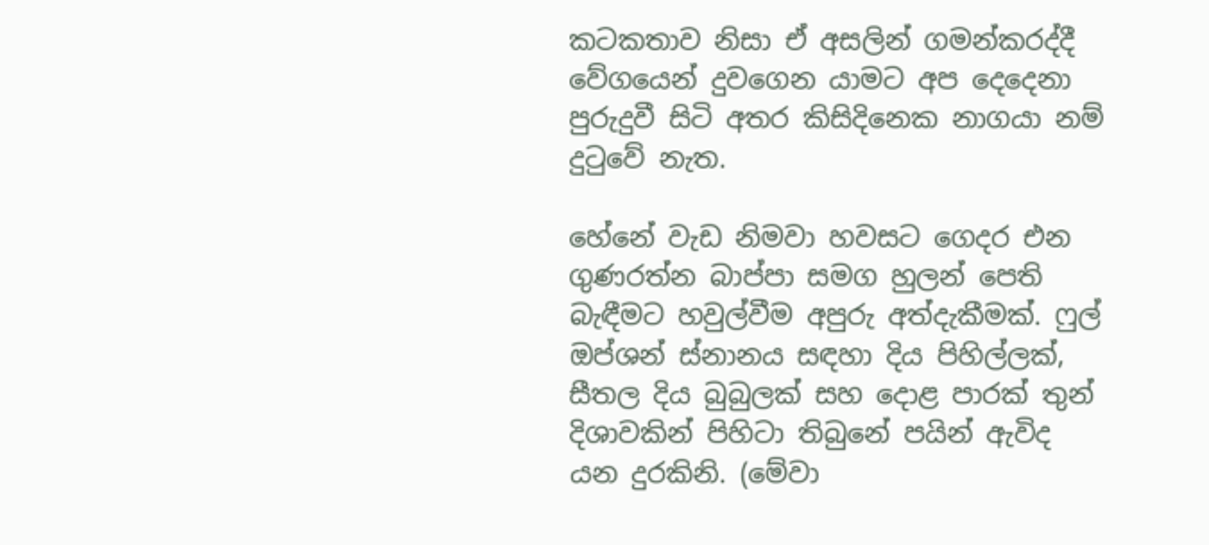කටකතාව නිසා ඒ අසලින් ගමන්කරද්දී වේගයෙන් දුවගෙන යාමට අප දෙදෙනා පුරුදුවී සිටි අතර කිසිදිනෙක නාගයා නම් දුටුවේ නැත.

හේනේ වැඩ නිමවා හවසට ගෙදර එන ගුණරත්න බාප්පා සමග හුලන් පෙති බැඳීමට හවුල්වීම අපුරු අත්දැකීමක්. ෆුල් ඔප්ශන් ස්නානය සඳහා දිය පිහිල්ලක්, සීතල දිය බුබුලක් සහ දොළ පාරක් තුන් දිශාවකින් පිහිටා තිබුනේ පයින් ඇවිද යන දුරකිනි. (මේවා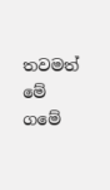තවමත් මේ ගමේ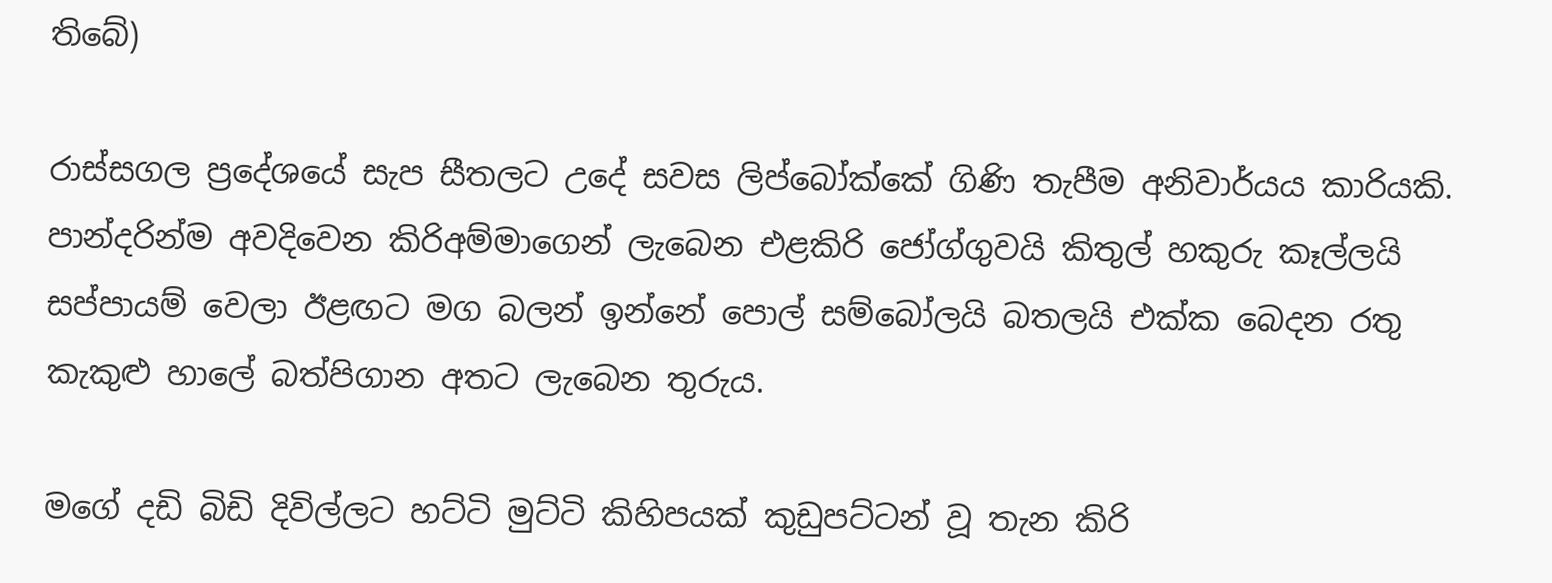තිබේ)

රාස්සගල ප්‍රදේශයේ සැප සීතලට උදේ සවස ලිප්බෝක්කේ ගිණි තැපීම අනිවාර්යය කාරියකි. පාන්දරින්ම අවදිවෙන කිරිඅම්මාගෙන් ලැබෙන එළකිරි ජෝග්ගුවයි කිතුල් හකුරු කෑල්ලයි සප්පායම් වෙලා ඊළඟට මග බලන් ඉන්නේ පොල් සම්බෝලයි බතලයි එක්ක බෙදන රතු කැකුළු හාලේ බත්පිගාන අතට ලැබෙන තුරුය.

මගේ දඩි බිඩි දිවිල්ලට හට්ටි මුට්ටි කිහිපයක් කුඩුපට්ටන් වූ තැන කිරි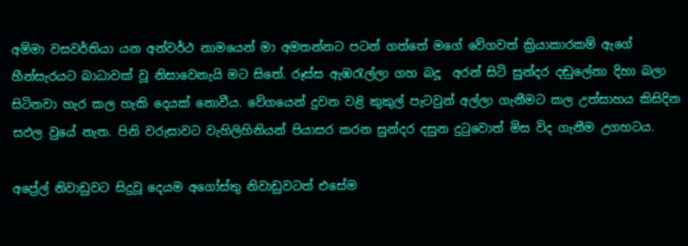අම්මා වසවර්තියා යන අන්වර්ථ නාමයෙන් මා අමතන්නට පටන් ගත්තේ මගේ වේගවත් ක්‍රියාකාරකම් ඇගේ හීන්සැරයට බාධාවක් වූ නිසාවෙනැයි මට සිතේ. රූස්ස ඇඹරැල්ලා ගහ බදූ  අරන් සිටි සුන්දර දඬුලේනා දිහා බලා සිටිනවා හැර කල හැකි දෙයක් නොවීය. වේගයෙන් දුවන වළි කුකුල් පැටවුන් අල්ලා ගැනීමට කල උත්සාහය කිසිදින සඵල වුයේ නැත. පිනි වරුසාවට වැහිලිහිනියන් පියාසර කරන සුන්දර දසුන දුටුවොත් මිස විද ගැනීම උගහටය.

අප්‍රේල් නිවාඩුවට සිදුවූ දෙයම අගෝස්තු නිවාඩුවටත් එසේම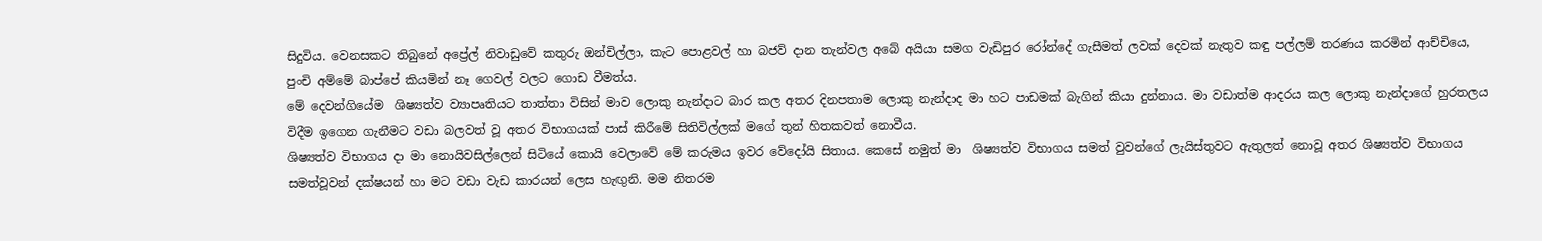සිදුවිය. වෙනසකට තිබුනේ අප්‍රේල් නිවාඩුවේ කතුරු ඔන්චිල්ලා, කැට පොළවල් හා බජව් දාන තැන්වල අබේ අයියා සමග වැඩිපුර රෝන්දේ ගැසීමත් ලවක් දෙවක් නැතුව කඳු පල්ලම් තරණය කරමින් ආච්චියෙ, පුංචි අම්මේ බාප්පේ කියමින් නෑ ගෙවල් වලට ගොඩ වීමත්ය.
මේ දෙවන්ගියේම  ශිෂ්‍යත්ව ව්‍යාපෘතියට තාත්තා විසින් මාව ලොකු නැන්දාට බාර කල අතර දිනපතාම ලොකු නැන්දාද මා හට පාඩමක් බැගින් කියා දුන්නාය. මා වඩාත්ම ආදරය කල ලොකු නැන්දාගේ හුරතලය විදීම ඉගෙන ගැනීමට වඩා බලවත් වූ අතර විභාගයක් පාස් කිරීමේ සිතිවිල්ලක් මගේ තුන් හිතකවත් නොවීය.
ශිෂ්‍යත්ව විභාගය දා මා නොයිවසිල්ලෙන් සිටියේ කොයි වෙලාවේ මේ කරුමය ඉවර වේදෝයි සිතාය. කෙසේ නමුත් මා  ශිෂ්‍යත්ව විභාගය සමත් වුවන්ගේ ලැයිස්තුවට ඇතුලත් නොවූ අතර ශිෂ්‍යත්ව විභාගය සමත්වූවන් දක්ෂයන් හා මට වඩා වැඩ කාරයන් ලෙස හැඟුනි. මම නිතරම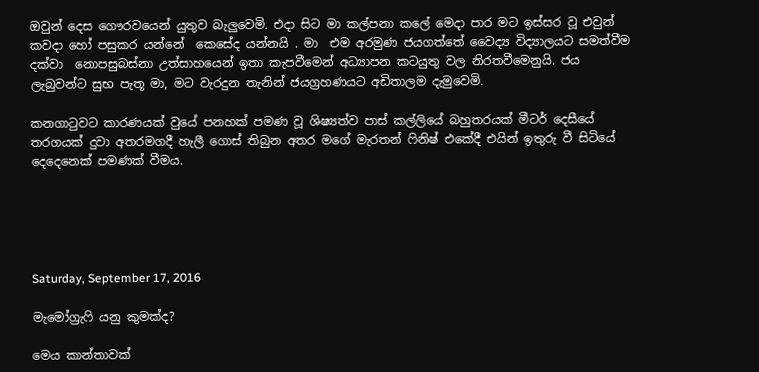ඔවුන් දෙස ගෞරවයෙන් යුතුව බැලුවෙමි. එදා සිට මා කල්පනා කලේ මෙදා පාර මට ඉස්සර වූ එවුන් කවදා හෝ පසුකර යන්නේ  කෙසේද යන්නයි . මා  එම අරමුණ ජයගත්තේ වෛද්‍ය විද්‍යාලයට සමත්වීම දක්වා  නොපසුබස්නා උත්සාහයෙන් ඉතා කැපවීමෙන් අධ්‍යාපන කටයුතු වල නිරතවීමෙනුයි. ජය  ලැබුවන්ට සුභ පැතූ මා, මට වැරදුන තැනින් ජයග්‍රහණයට අඩිතාලම දැමුවෙමි.

කනගාටුවට කාරණයක් වුයේ පනහක් පමණ වූ ශිෂ්‍යත්ව පාස් කල්ලියේ බහුතරයක් මීටර් දෙසීයේ තරගයක් දුවා අතරමගදී හැලී ගොස් තිබුන අතර මගේ මැරතන් ෆිනිෂ් එකේදී එයින් ඉතුරු වී සිටියේ දෙදෙනෙක් පමණක් වීමය.





Saturday, September 17, 2016

මැමෝග්‍රැෆි යනු කුමක්ද?

මෙය කාන්තාවක්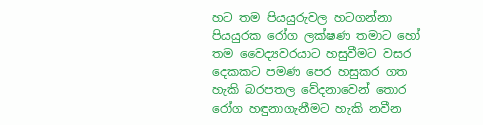හට තම පියයුරුවල හටගන්නා පියයුරක රෝග ලක්ෂණ තමාට හෝ තම වෛද්‍යවරයාට හසුවීමට වසර දෙකකට පමණ පෙර හසුකර ගත හැකි බරපතල වේදනාවෙන් තොර රෝග හඳුනාගැනීමට හැකි නවීන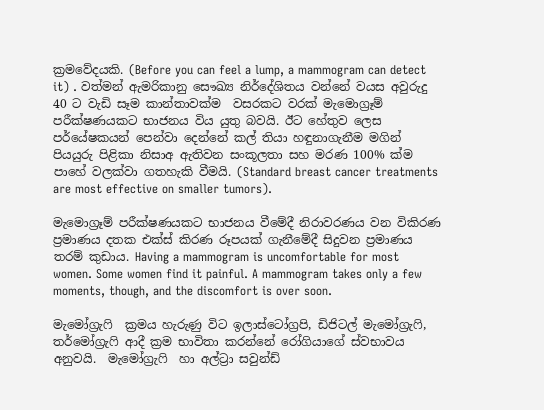ක්‍රමවේදයකි. (Before you can feel a lump, a mammogram can detect it) . වත්මන් ඇමරිකානු සෞඛ්‍ය නිර්දේශිතය වන්නේ වයස අවුරුදු 40 ට වැඩි සෑම කාන්තාවක්ම  වසරකට වරක් මැමොග්‍රෑම් පරීක්ෂණයකට භාජනය විය යුතු බවයි. ඊට හේතුව ලෙස පර්යේෂකයන් පෙන්වා දෙන්නේ කල් තියා හඳුනාගැනීම මගින් පියයුරු පිළිකා නිසාඅ ඇතිවන සංකූලතා සහ මරණ 100% ක්ම පාහේ වලක්වා ගතහැකි වීමයි. (Standard breast cancer treatments are most effective on smaller tumors).

මැමොග්‍රෑම් පරීක්ෂණයකට භාජනය වීමේදී නිරාවරණය වන විකිරණ ප්‍රමාණය දතක එක්ස් කිරණ රූපයක් ගැනීමේදී සිදුවන ප්‍රමාණය තරම් කුඩාය. Having a mammogram is uncomfortable for most women. Some women find it painful. A mammogram takes only a few moments, though, and the discomfort is over soon.

මැමෝග්‍රැෆි  ක්‍රමය හැරුණු විට ඉලාස්ටෝග්‍රපි, ඩිජිටල් මැමෝග්‍රැෆි, තර්මෝග්‍රැෆි ආදී ක්‍රම භාවිතා කරන්නේ රෝගියාගේ ස්වභාවය අනුවයි.  මැමෝග්‍රැෆි  හා අල්ට්‍රා සවුන්ඩ්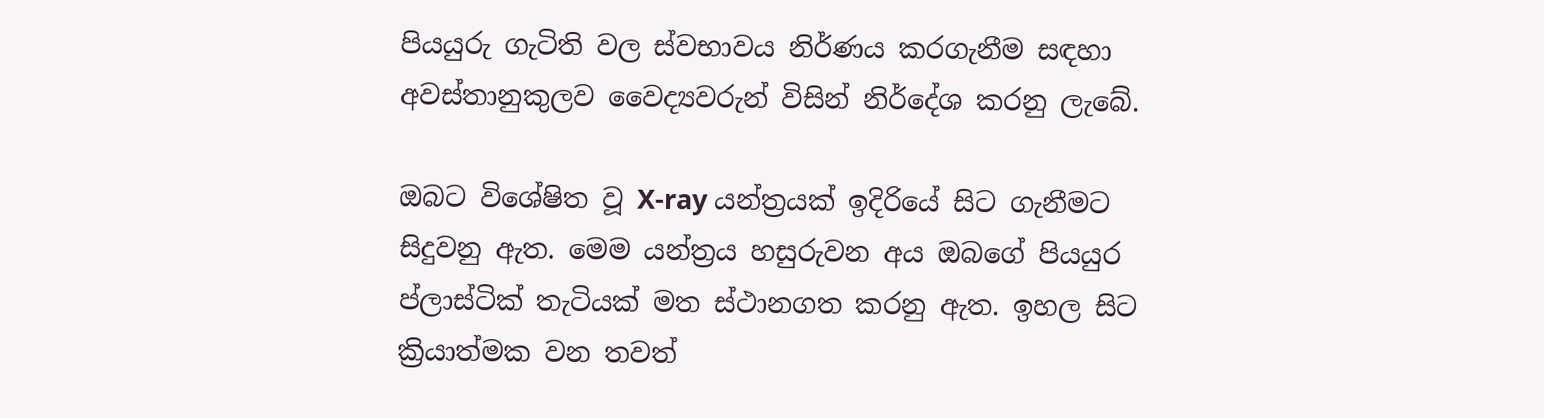පියයුරු ගැටිති වල ස්වභාවය නිර්ණය කරගැනීම සඳහා අවස්තානුකුලව වෛද්‍යවරුන් විසින් නිර්දේශ කරනු ලැබේ.

ඔබට විශේෂිත වූ X-ray යන්ත්‍රයක් ඉදිරියේ සිට ගැනීමට සිදුවනු ඇත. මෙම යන්ත්‍රය හසුරුවන අය ඔබගේ පියයුර ප්ලාස්ටික් තැටියක් මත ස්ථානගත කරනු ඇත. ඉහල සිට ක්‍රියාත්මක වන තවත්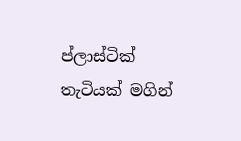ප්ලාස්ටික් තැටියක් මගින්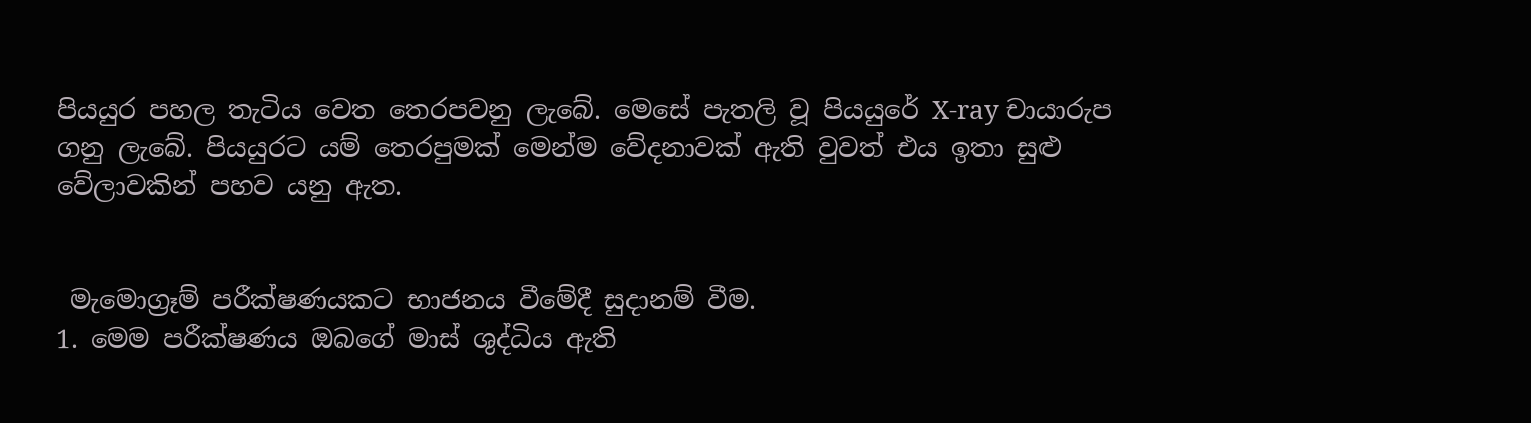පියයුර පහල තැටිය වෙත තෙරපවනු ලැබේ. මෙසේ පැතලි වූ පියයුරේ X-ray චායාරුප ගනු ලැබේ. පියයුරට යම් තෙරපුමක් මෙන්ම වේදනාවක් ඇති වුවත් එය ඉතා සුළු වේලාවකින් පහව යනු ඇත.


 මැමොග්‍රෑම් පරීක්ෂණයකට භාජනය වීමේදී සුදානම් වීම.
1. මෙම පරීක්ෂණය ඔබගේ මාස් ශුද්ධිය ඇති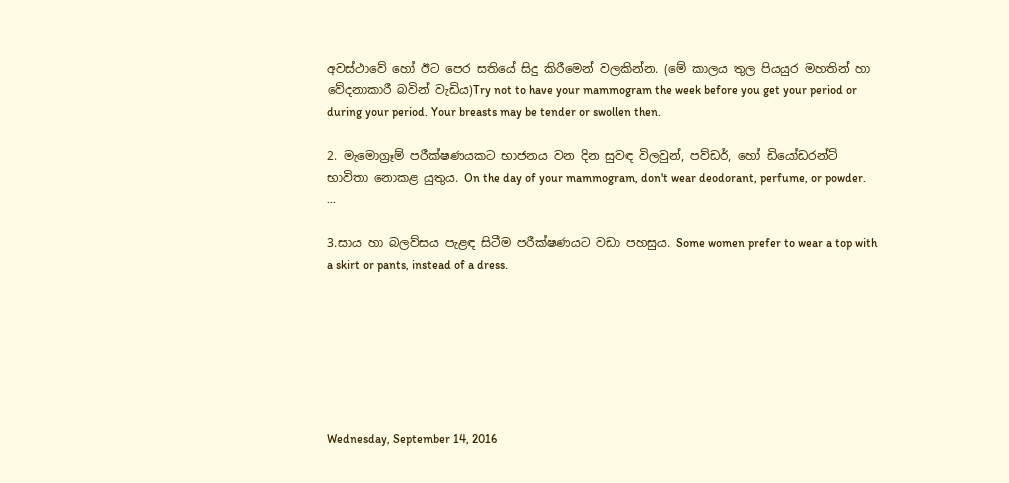අවස්ථාවේ හෝ ඊට පෙර සතියේ සිදු කිරීමෙන් වලකින්න. (මේ කාලය තුල පියයුර මහතින් හා වේදනාකාරී බවින් වැඩිය)Try not to have your mammogram the week before you get your period or during your period. Your breasts may be tender or swollen then.

2. මැමොග්‍රෑම් පරීක්ෂණයකට භාජනය වන දින සුවඳ විලවුන්, පව්ඩර්, හෝ ඩියෝඩරන්ට් භාවිතා නොකළ යුතුය. On the day of your mammogram, don't wear deodorant, perfume, or powder. ...

3.සාය හා බලව්සය පැළඳ සිටීම පරීක්ෂණයට වඩා පහසුය. Some women prefer to wear a top with a skirt or pants, instead of a dress.







Wednesday, September 14, 2016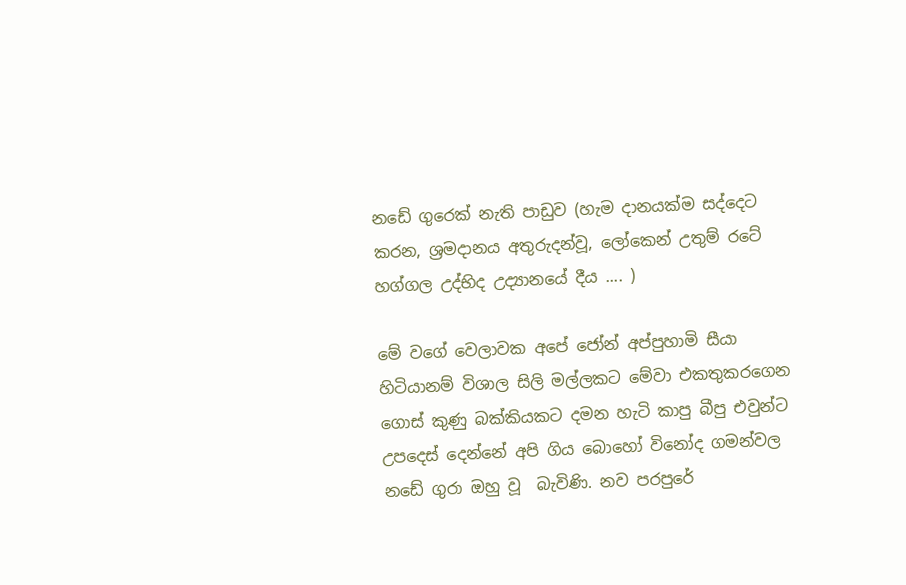නඩේ ගුරෙක් නැති පාඩුව (හැම දානයක්ම සද්දෙට කරන, ශ්‍රමදානය අතුරුදන්වූ, ලෝකෙන් උතුම් රටේ හග්ගල උද්භිද උද්‍යානයේ දීය .... )

මේ වගේ වෙලාවක අපේ ජෝන් අප්පුහාමි සීයා හිටියානම් විශාල සිලි මල්ලකට මේවා එකතුකරගෙන ගොස් කුණු බක්කියකට දමන හැටි කාපු බීපු එවුන්ට උපදෙස් දෙන්නේ අපි ගිය බොහෝ විනෝද ගමන්වල නඩේ ගුරා ඔහු වූ  බැවිණි. නව පරපුරේ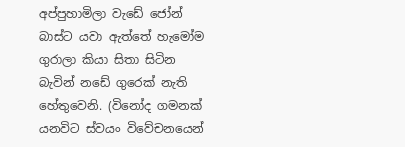අප්පුහාමිලා වැඩේ ජෝන් බාස්ට යවා ඇත්තේ හැමෝම ගුරාලා කියා සිතා සිටින බැවින් නඩේ ගුරෙක් නැති හේතුවෙනි. (විනෝද ගමනක් යනවිට ස්වයං විවේචනයෙන්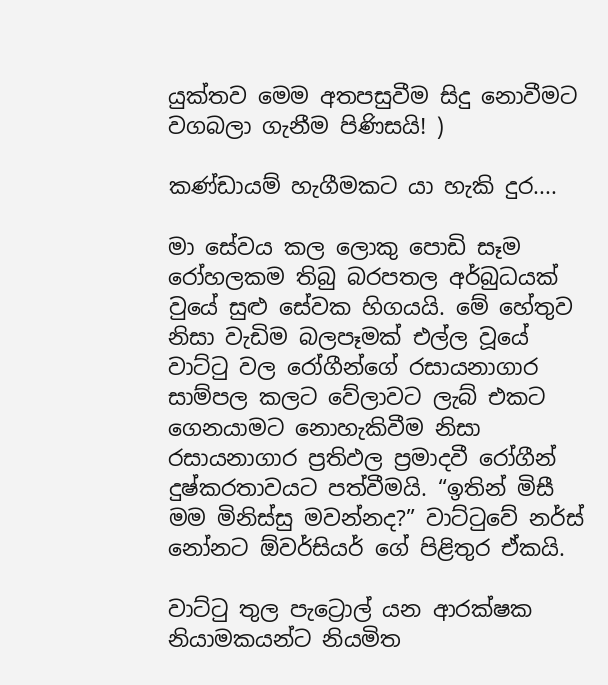යුක්තව මෙම අතපසුවීම සිදු නොවීමට වගබලා ගැනීම පිණිසයි! )

කණ්ඩායම් හැගීමකට යා හැකි දුර....

මා සේවය කල ලොකු පොඩි සෑම රෝහලකම තිබු බරපතල අර්බුධයක් වුයේ සුළු සේවක හිගයයි. මේ හේතුව නිසා වැඩිම බලපෑමක් එල්ල වූයේ වාට්ටු වල රෝගීන්ගේ රසායනාගාර සාම්පල කලට වේලාවට ලැබ් එකට ගෙනයාමට නොහැකිවීම නිසා රසායනාගාර ප්‍රතිඵල ප්‍රමාදවී රෝගීන් දුෂ්කරතාවයට පත්වීමයි. “ඉතින් මිසී  මම මිනිස්සු මවන්නද?” වාට්ටුවේ නර්ස් නෝනට ඕවර්සියර් ගේ පිළිතුර ඒකයි.

වාට්ටු තුල පැට්‍රොල් යන ආරක්ෂක නියාමකයන්ට නියමිත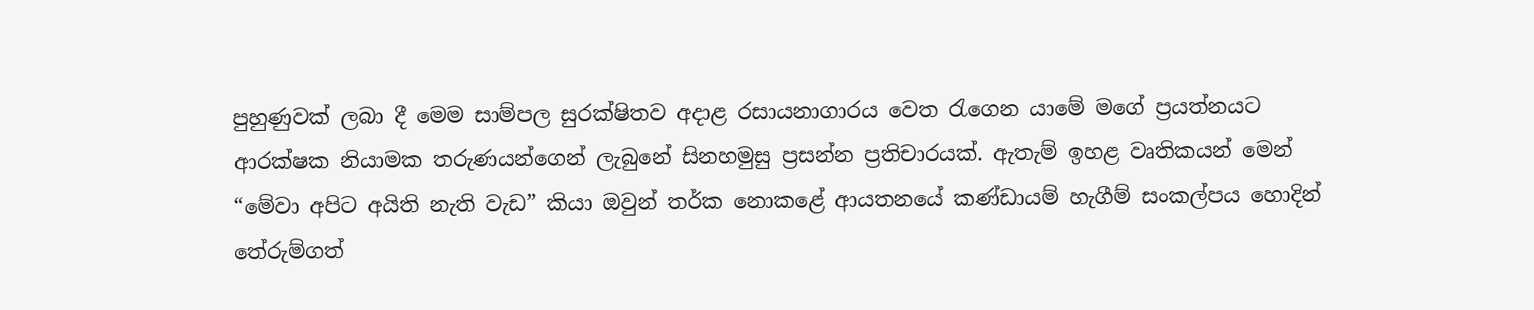පුහුණුවක් ලබා දී මෙම සාම්පල සුරක්ෂිතව අදාළ රසායනාගාරය වෙත රැගෙන යාමේ මගේ ප්‍රයත්නයට ආරක්ෂක නියාමක තරුණයන්ගෙන් ලැබුනේ සිනහමුසු ප්‍රසන්න ප්‍රතිචාරයක්. ඇතැම් ඉහළ වෘතිකයන් මෙන් “මේවා අපිට අයිති නැති වැඩ” කියා ඔවුන් තර්ක නොකළේ ආයතනයේ කණ්ඩායම් හැගීම් සංකල්පය හොදින් තේරුම්ගත්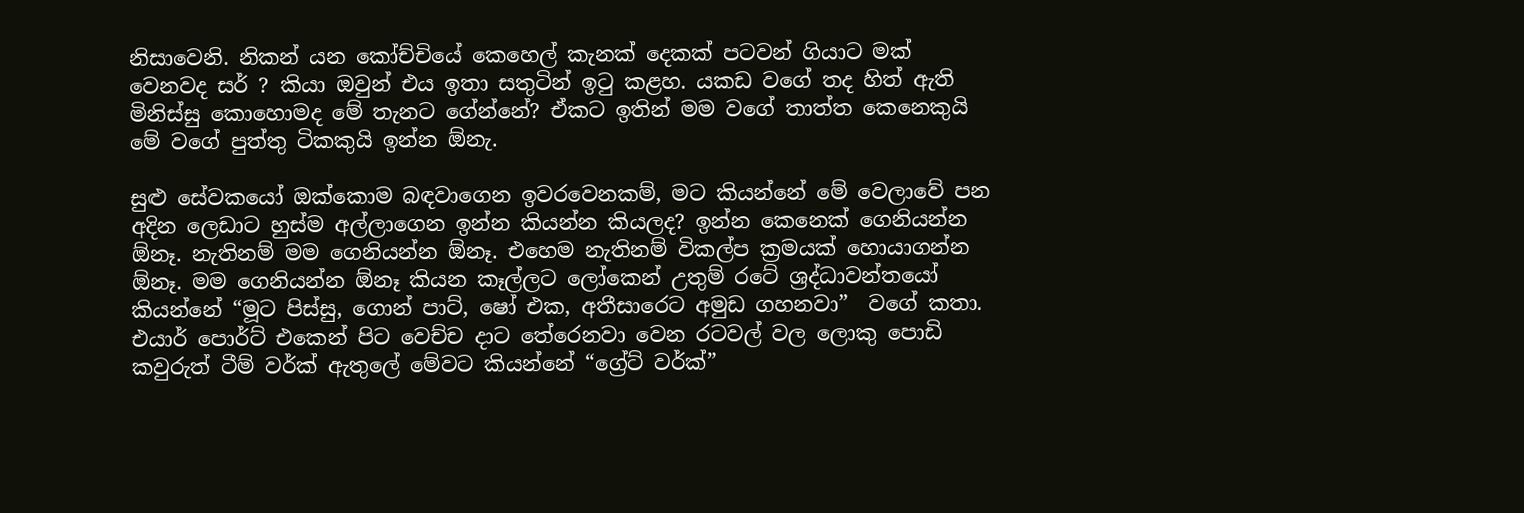නිසාවෙනි. නිකන් යන කෝච්චියේ කෙහෙල් කැනක් දෙකක් පටවන් ගියාට මක් වෙනවද සර් ? කියා ඔවුන් එය ඉතා සතුටින් ඉටු කළහ. යකඩ වගේ තද හිත් ඇති මිනිස්සු කොහොමද මේ තැනට ගේන්නේ? ඒකට ඉතින් මම වගේ තාත්ත කෙනෙකුයි මේ වගේ පුත්තු ටිකකුයි ඉන්න ඕනැ.

සුළු සේවකයෝ ඔක්කොම බඳවාගෙන ඉවරවෙනකම්, මට කියන්නේ මේ වෙලාවේ පන අදින ලෙඩාට හුස්ම අල්ලාගෙන ඉන්න කියන්න කියලද? ඉන්න කෙනෙක් ගෙනියන්න ඕනෑ. නැතිනම් මම ගෙනියන්න ඕනෑ. එහෙම නැතිනම් විකල්ප ක්‍රමයක් හොයාගන්න ඕනෑ. මම ගෙනියන්න ඕනෑ කියන කෑල්ලට ලෝකෙන් උතුම් රටේ ශ්‍රද්ධාවන්තයෝ කියන්නේ “මූට පිස්සු, ගොන් පාට්, ෂෝ එක, අතීසාරෙට අමුඩ ගහනවා”  වගේ කතා. එයාර් පොර්ට් එකෙන් පිට වෙච්ච දාට තේරෙනවා වෙන රටවල් වල ලොකු පොඩි කවුරුත් ටීම් වර්ක් ඇතුලේ මේවට කියන්නේ “ග්‍රේට් වර්ක්”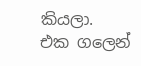කියලා.
එක ගලෙන්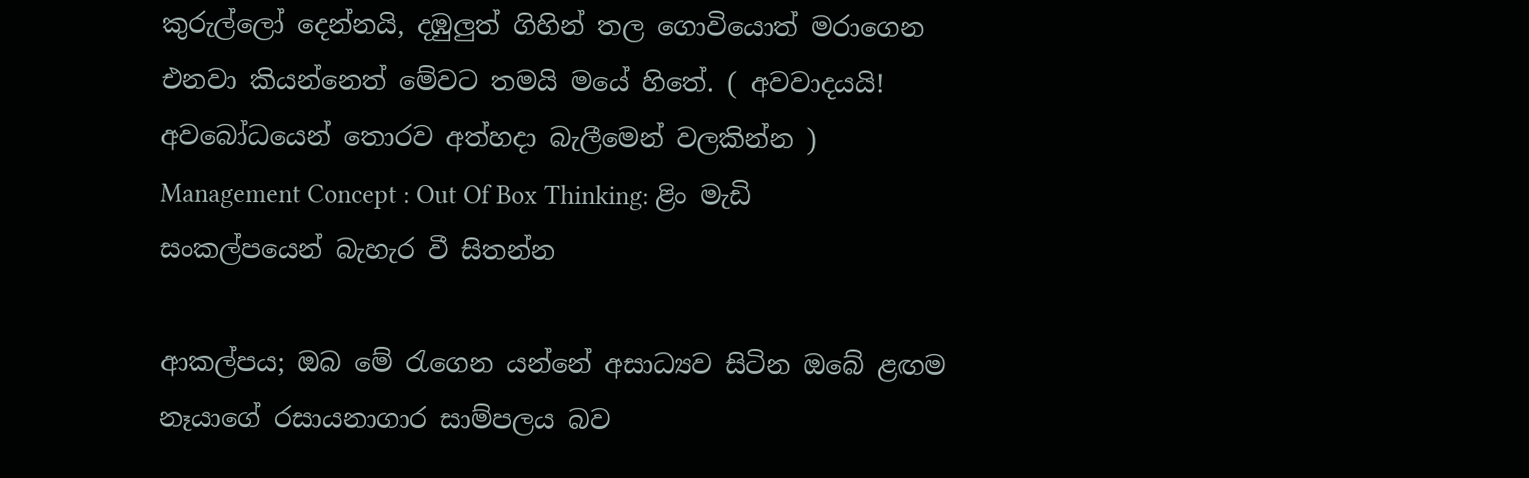කුරුල්ලෝ දෙන්නයි, දඹුලුත් ගිහින් තල ගොවියොත් මරාගෙන එනවා කියන්නෙත් මේවට තමයි මයේ හිතේ. ( අවවාදයයි! අවබෝධයෙන් තොරව අත්හදා බැලීමෙන් වලකින්න )
Management Concept : Out Of Box Thinking: ළිං මැඩි සංකල්පයෙන් බැහැර වී සිතන්න

ආකල්පය; ඔබ මේ රැගෙන යන්නේ අසාධ්‍යව සිටින ඔබේ ළඟම නෑයාගේ රසායනාගාර සාම්පලය බව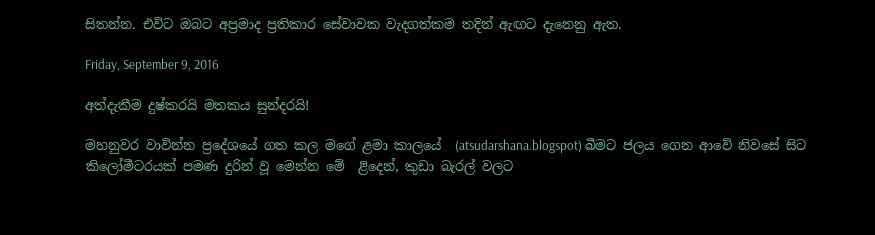සිතන්න. එවිට ඔබට අප්‍රමාද ප්‍රතිකාර සේවාවක වැදගත්කම තදින් ඇඟට දැනෙනු ඇත.

Friday, September 9, 2016

අත්දැකීම දුෂ්කරයි මතකය සුන්දරයි!

මහනුවර වාවින්න ප්‍රදේශයේ ගත කල මගේ ළමා කාලයේ  (atsudarshana.blogspot) බීමට ජලය ගෙන ආවේ නිවසේ සිට කිලෝමීටරයක් පමණ දුරින් වූ මෙන්න මේ  ළිදෙන්, කුඩා බැරල් වලට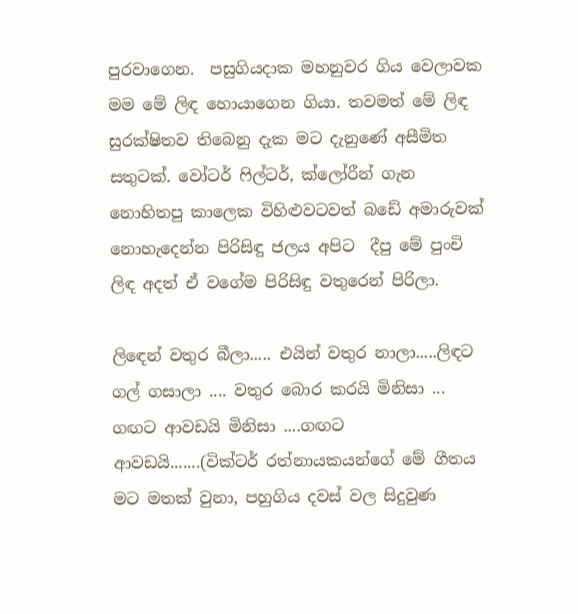පුරවාගෙන.  පසුගියදාක මහනුවර ගිය වෙලාවක මම මේ ලිඳ හොයාගෙන ගියා. තවමත් මේ ලිඳ සුරක්ෂිතව තිබෙනු දැක මට දැනුණේ අසීමිත සතුටක්. වෝටර් ෆිල්ටර්, ක්ලෝරීන් ගැන නොහිතපු කාලෙක විහිළුවටවත් බඩේ අමාරුවක් නොහැදෙන්න පිරිසිඳු ජලය අපිට  දීපු මේ පුංචි ලිඳ අදත් ඒ වගේම පිරිසිඳු වතුරෙන් පිරිලා.

ලිඳෙන් වතුර බීලා..... එයින් වතුර නාලා.....ලිඳට ගල් ගසාලා .... වතුර බොර කරයි මිනිසා ... ගඟට ආවඩයි මිනිසා ....ගඟට ආවඩයි.......(වික්ටර් රත්නායකයන්ගේ මේ ගීතය මට මතක් වුනා, පහුගිය දවස් වල සිදුවුණ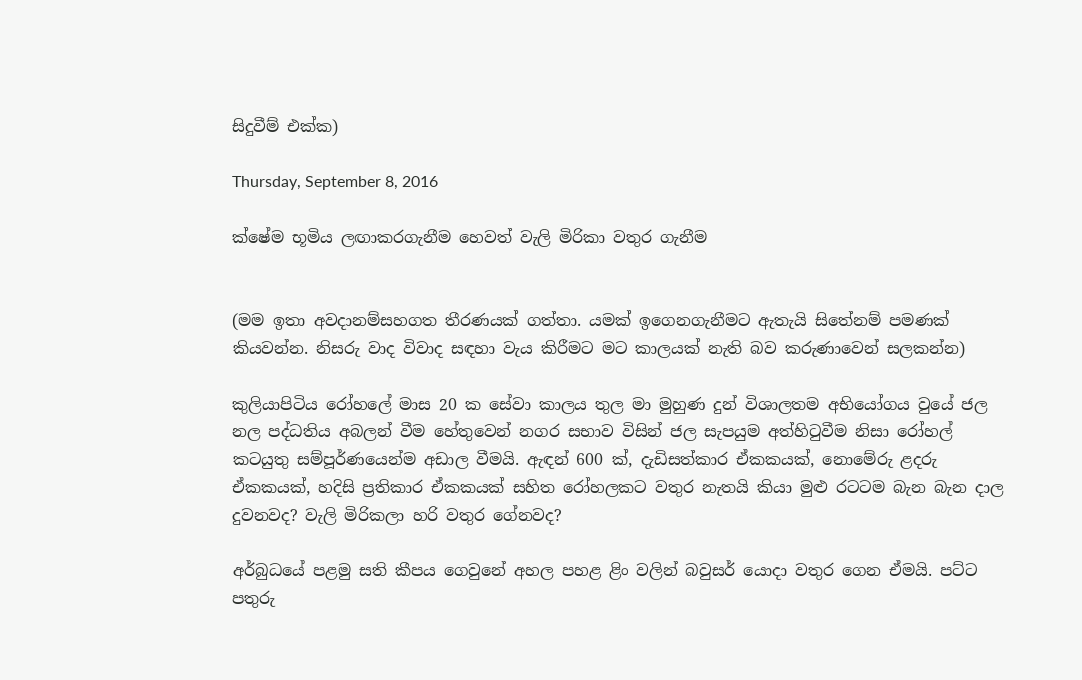සිදුවීම් එක්ක)

Thursday, September 8, 2016

ක්ෂේම භූමිය ලඟාකරගැනීම හෙවත් වැලි මිරිකා වතුර ගැනීම


(මම ඉතා අවදානම්සහගත තීරණයක් ගත්තා. යමක් ඉගෙනගැනීමට ඇතැයි සිතේනම් පමණක් කියවන්න. නිසරු වාද විවාද සඳහා වැය කිරීමට මට කාලයක් නැති බව කරුණාවෙන් සලකන්න)

කුලියාපිටිය රෝහලේ මාස 20 ක සේවා කාලය තුල මා මුහුණ දුන් විශාලතම අභියෝගය වුයේ ජල නල පද්ධතිය අබලන් වීම හේතුවෙන් නගර සභාව විසින් ජල සැපයුම අත්හිටුවීම නිසා රෝහල් කටයුතු සම්පූර්ණයෙන්ම අඩාල වීමයි. ඇඳන් 600 ක්, දැඩිසත්කාර ඒකකයක්, නොමේරු ළදරු ඒකකයක්, හදිසි ප්‍රතිකාර ඒකකයක් සහිත රෝහලකට වතුර නැතයි කියා මුළු රටටම බැන බැන දාල දුවනවද? වැලි මිරිකලා හරි වතුර ගේනවද?

අර්බුධයේ පළමු සති කීපය ගෙවුනේ අහල පහළ ළිං වලින් බවුසර් යොදා වතුර ගෙන ඒමයි. පට්ට පතුරු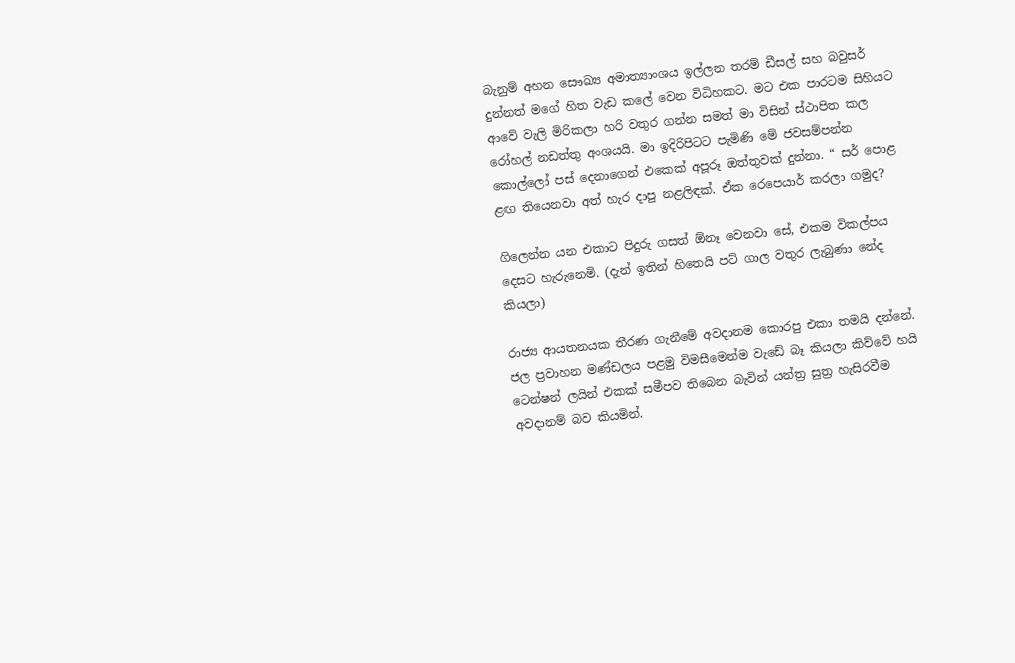බැනුම් අහන සෞඛ්‍ය අමාත්‍යාංශය ඉල්ලන තරම් ඩීසල් සහ බවුසර් දුන්නත් මගේ හිත වැඩ කලේ වෙන විධිහකට. මට එක පාරටම සිහියට ආවේ වැලි මිරිකලා හරි වතුර ගන්න සමත් මා විසින් ස්ථාපිත කල රෝහල් නඩත්තු අංශයයි. මා ඉදිරිපිටට පැමිණි මේ ජවසම්පන්න කොල්ලෝ පස් දෙනාගෙන් එකෙක් අපූරූ ඔත්තුවක් දුන්නා. “ සර් පොළ ළඟ තියෙනවා අත් හැර දාපු නළලිඳක්. ඒක රෙපෙයාර් කරලා ගමුද?

ගිලෙන්න යන එකාට පිදුරු ගසත් ඕනෑ වෙනවා සේ, එකම විකල්පය දෙසට හැරුනෙමි. (දැන් ඉතින් හිතෙයි පට් ගාල වතුර ලැබුණා නේද කියලා)

රාජ්‍ය ආයතනයක තීරණ ගැනීමේ අවදානම කොරපු එකා තමයි දන්නේ. ජල ප්‍රවාහන මණ්ඩලය පළමු විමසීමෙන්ම වැඩේ බෑ කියලා කිව්වේ හයි ටෙන්ෂන් ලයින් එකක් සමීපව තිබෙන බැවින් යන්ත්‍ර සුත්‍ර හැසිරවීම අවදානම් බව කියමින්.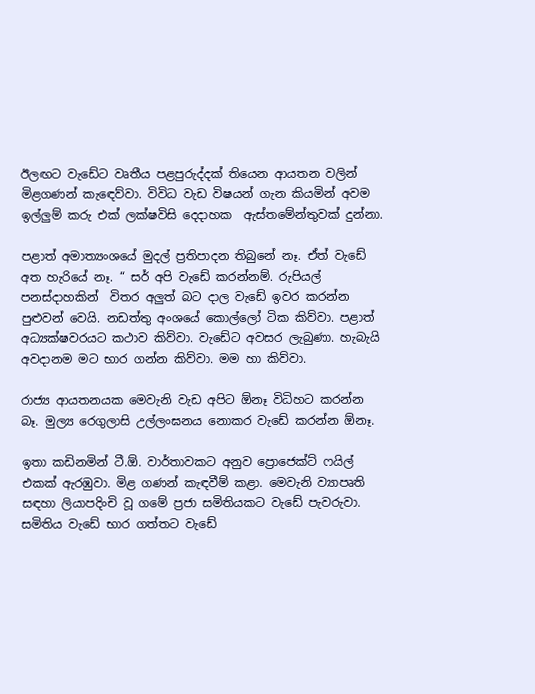ඊලඟට වැඩේට වෘතීය පළපුරුද්දක් තියෙන ආයතන වලින් මිළගණන් කැඳෙව්වා. විවිධ වැඩ විෂයන් ගැන කියමින් අවම ඉල්ලුම් කරු එක් ලක්ෂවිසි දෙදාහක  ඇස්තමේන්තුවක් දුන්නා.

පළාත් අමාත්‍යංශයේ මුදල් ප්‍රතිපාදන තිබුනේ නෑ. ඒත් වැඩේ අත හැරියේ නෑ. “ සර් අපි වැඩේ කරන්නම්. රුපියල් පනස්දාහකින්  විතර අලුත් බට දාල වැඩේ ඉවර කරන්න පුළුවන් වෙයි. නඩත්තු අංශයේ කොල්ලෝ ටික කිව්වා. පළාත් අධ්‍යක්ෂවරයට කථාව කිව්වා. වැඩේට අවසර ලැබුණා. හැබැයි අවදානම මට භාර ගන්න කිව්වා. මම හා කිව්වා.

රාජ්‍ය ආයතනයක මෙවැනි වැඩ අපිට ඕනෑ විධිහට කරන්න බෑ. මුල්‍ය රෙගුලාසි උල්ලංඝනය නොකර වැඩේ කරන්න ඕනෑ.

ඉතා කඩිනමින් ටී.ඕ. වාර්තාවකට අනුව ප්‍රොජෙක්ට් ෆයිල් එකක් ඇරඹුවා. මිළ ගණන් කැඳවීම් කළා. මෙවැනි ව්‍යාපෘති සඳහා ලියාපදිංචි වූ ගමේ ප්‍රජා සමිතියකට වැඩේ පැවරුවා. සමිතිය වැඩේ භාර ගත්තට වැඩේ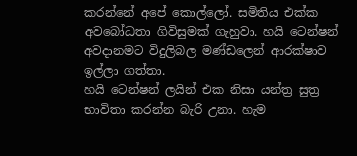කරන්නේ අපේ කොල්ලෝ. සමිතිය එක්ක අවබෝධතා ගිවිසුමක් ගැහුවා. හයි ටෙන්ෂන් අවදානමට විදුලිබල මණ්ඩලෙන් ආරක්ෂාව ඉල්ලා ගත්තා.
හයි ටෙන්ෂන් ලයින් එක නිසා යන්ත්‍ර සුත්‍ර භාවිතා කරන්න බැරි උනා. හැම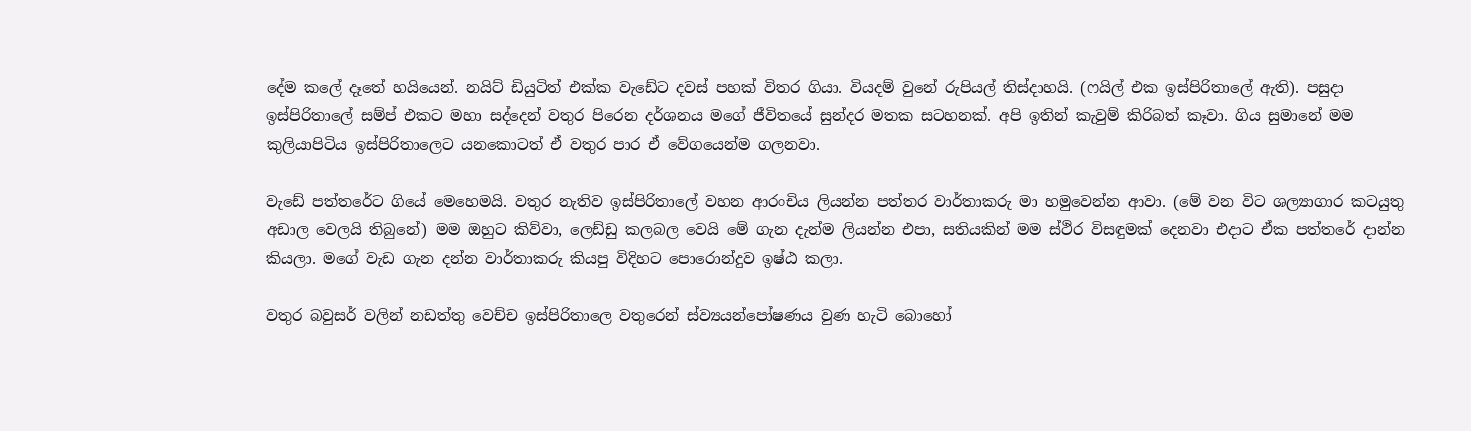දේම කලේ දෑතේ හයියෙන්. නයිට් ඩියුටිත් එක්ක වැඩේට දවස් පහක් විතර ගියා. වියදම් වුනේ රුපියල් තිස්දාහයි. (ෆයිල් එක ඉස්පිරිතාලේ ඇති). පසුදා ඉස්පිරිතාලේ සම්ප් එකට මහා සද්දෙන් වතුර පිරෙන දර්ශනය මගේ ජීවිතයේ සුන්දර මතක සටහනක්. අපි ඉතින් කැවුම් කිරිබත් කෑවා. ගිය සුමානේ මම කුලියාපිටිය ඉස්පිරිතාලෙට යනකොටත් ඒ වතුර පාර ඒ වේගයෙන්ම ගලනවා.

වැඩේ පත්තරේට ගියේ මෙහෙමයි. වතුර නැතිව ඉස්පිරිතාලේ වහන ආරංචිය ලියන්න පත්තර වාර්තාකරු මා හමුවෙන්න ආවා. (මේ වන විට ශල්‍යාගාර කටයුතු අඩාල වෙලයි තිබුනේ) මම ඔහුට කිව්වා, ලෙඩ්ඩු කලබල වෙයි මේ ගැන දැන්ම ලියන්න එපා, සතියකින් මම ස්ථිර විසඳුමක් දෙනවා එදාට ඒක පත්තරේ දාන්න කියලා. මගේ වැඩ ගැන දන්න වාර්තාකරු කියපු විදිහට පොරොන්දුව ඉෂ්ඨ කලා.

වතුර බවුසර් වලින් නඩත්තු වෙච්ච ඉස්පිරිතාලෙ වතුරෙන් ස්ව්‍යයන්පෝෂණය වුණ හැටි බොහෝ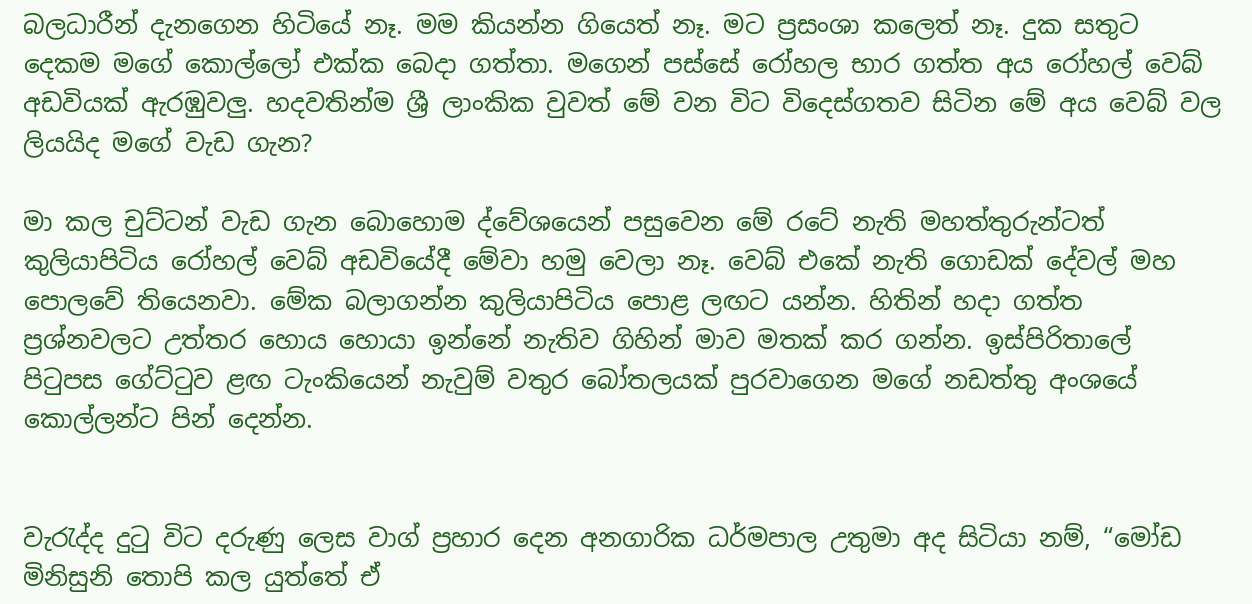බලධාරීන් දැනගෙන හිටියේ නෑ. මම කියන්න ගියෙත් නෑ. මට ප්‍රසංශා කලෙත් නෑ. දුක සතුට දෙකම මගේ කොල්ලෝ එක්ක බෙදා ගත්තා. මගෙන් පස්සේ රෝහල භාර ගත්ත අය රෝහල් වෙබ් අඩවියක් ඇරඹුවලු. හදවතින්ම ශ්‍රී ලාංකික වුවත් මේ වන විට විදෙස්ගතව සිටින මේ අය වෙබ් වල ලියයිද මගේ වැඩ ගැන?

මා කල චුට්ටන් වැඩ ගැන බොහොම ද්වේශයෙන් පසුවෙන මේ රටේ නැති මහත්තුරුන්ටත්   කුලියාපිටිය රෝහල් වෙබ් අඩවියේදී මේවා හමු වෙලා නෑ. වෙබ් එකේ නැති ගොඩක් දේවල් මහ පොලවේ තියෙනවා. මේක බලාගන්න කුලියාපිටිය පොළ ලඟට යන්න. හිතින් හදා ගත්ත ප්‍රශ්නවලට උත්තර හොය හොයා ඉන්නේ නැතිව ගිහින් මාව මතක් කර ගන්න. ඉස්පිරිතාලේ පිටුපස ගේට්ටුව ළඟ ටැංකියෙන් නැවුම් වතුර බෝතලයක් පුරවාගෙන මගේ නඩත්තු අංශයේ කොල්ලන්ට පින් දෙන්න.


වැරැද්ද දුටු විට දරුණු ලෙස වාග් ප්‍රහාර දෙන අනගාරික ධර්මපාල උතුමා අද සිටියා නම්, “මෝඩ මිනිසුනි තොපි කල යුත්තේ ඒ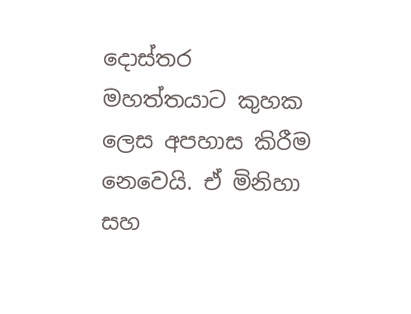දොස්තර මහත්තයාට කුහක ලෙස අපහාස කිරීම නෙවෙයි. ඒ මිනිහා සහ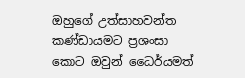ඔහුගේ උත්සාහවන්ත කණ්ඩායමට ප්‍රශංසා කොට ඔවුන් ධෛර්යමත්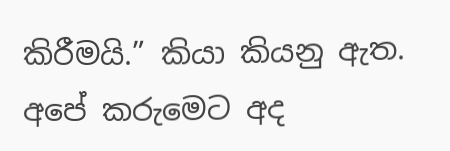කිරීමයි.” කියා කියනු ඇත. අපේ කරුමෙට අද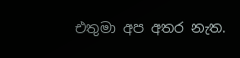එතුමා අප අතර නැත.